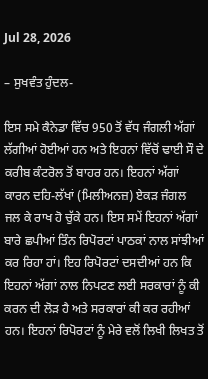Jul 28, 2026

– ਸੁਖਵੰਤ ਹੁੰਦਲ-

ਇਸ ਸਮੇ ਕੈਨੇਡਾ ਵਿੱਚ 950 ਤੋਂ ਵੱਧ ਜੰਗਲੀ ਅੱਗਾਂ ਲੱਗੀਆਂ ਹੋਈਆਂ ਹਨ ਅਤੇ ਇਹਨਾਂ ਵਿੱਚੋਂ ਢਾਈ ਸੌ ਦੇ ਕਰੀਬ ਕੰਟਰੋਲ ਤੋਂ ਬਾਹਰ ਹਨ। ਇਹਨਾਂ ਅੱਗਾਂ ਕਾਰਨ ਦਹਿ-ਲੱਖਾਂ (ਮਿਲੀਅਨਜ਼) ਏਕੜ ਜੰਗਲ ਜਲ ਕੇ ਰਾਖ ਹੋ ਚੁੱਕੇ ਹਨ। ਇਸ ਸਮੇਂ ਇਹਨਾਂ ਅੱਗਾਂ ਬਾਰੇ ਛਪੀਆਂ ਤਿੰਨ ਰਿਪੋਰਟਾਂ ਪਾਠਕਾਂ ਨਾਲ ਸਾਂਝੀਆਂ ਕਰ ਰਿਹਾ ਹਾਂ। ਇਹ ਰਿਪੋਰਟਾਂ ਦਸਦੀਆਂ ਹਨ ਕਿ ਇਹਨਾਂ ਅੱਗਾਂ ਨਾਲ ਨਿਪਟਣ ਲਈ ਸਰਕਾਰਾਂ ਨੂੰ ਕੀ ਕਰਨ ਦੀ ਲੋੜ ਹੈ ਅਤੇ ਸਰਕਾਰਾਂ ਕੀ ਕਰ ਰਹੀਆਂ ਹਨ। ਇਹਨਾਂ ਰਿਪੋਰਟਾਂ ਨੂੰ ਮੇਰੇ ਵਲੋਂ ਲਿਖੀ ਲਿਖਤ ਤੋਂ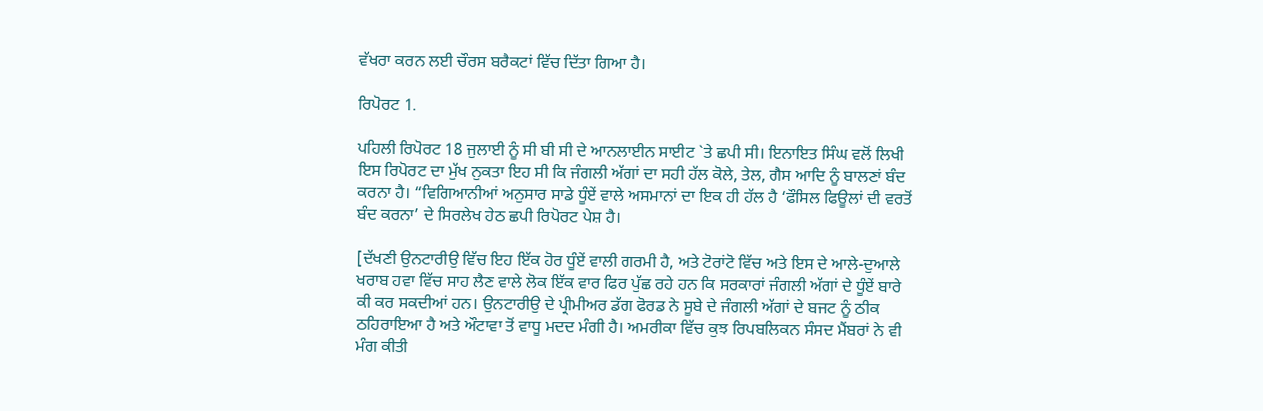ਵੱਖਰਾ ਕਰਨ ਲਈ ਚੌਰਸ ਬਰੈਕਟਾਂ ਵਿੱਚ ਦਿੱਤਾ ਗਿਆ ਹੈ।

ਰਿਪੋਰਟ 1.

ਪਹਿਲੀ ਰਿਪੋਰਟ 18 ਜੁਲਾਈ ਨੂੰ ਸੀ ਬੀ ਸੀ ਦੇ ਆਨਲਾਈਨ ਸਾਈਟ `ਤੇ ਛਪੀ ਸੀ। ਇਨਾਇਤ ਸਿੰਘ ਵਲੋਂ ਲਿਖੀ ਇਸ ਰਿਪੋਰਟ ਦਾ ਮੁੱਖ ਨੁਕਤਾ ਇਹ ਸੀ ਕਿ ਜੰਗਲੀ ਅੱਗਾਂ ਦਾ ਸਹੀ ਹੱਲ ਕੋਲੇ, ਤੇਲ, ਗੈਸ ਆਦਿ ਨੂੰ ਬਾਲਣਾਂ ਬੰਦ ਕਰਨਾ ਹੈ। “ਵਿਗਿਆਨੀਆਂ ਅਨੁਸਾਰ ਸਾਡੇ ਧੂੰਏਂ ਵਾਲੇ ਅਸਮਾਨਾਂ ਦਾ ਇਕ ਹੀ ਹੱਲ ਹੈ ‘ਫੌਸਿਲ ਫਿਊਲਾਂ ਦੀ ਵਰਤੋਂ ਬੰਦ ਕਰਨਾ’ ਦੇ ਸਿਰਲੇਖ ਹੇਠ ਛਪੀ ਰਿਪੋਰਟ ਪੇਸ਼ ਹੈ।

[ਦੱਖਣੀ ਉਨਟਾਰੀਉ ਵਿੱਚ ਇਹ ਇੱਕ ਹੋਰ ਧੂੰਏਂ ਵਾਲੀ ਗਰਮੀ ਹੈ, ਅਤੇ ਟੋਰਾਂਟੋ ਵਿੱਚ ਅਤੇ ਇਸ ਦੇ ਆਲੇ-ਦੁਆਲੇ ਖਰਾਬ ਹਵਾ ਵਿੱਚ ਸਾਹ ਲੈਣ ਵਾਲੇ ਲੋਕ ਇੱਕ ਵਾਰ ਫਿਰ ਪੁੱਛ ਰਹੇ ਹਨ ਕਿ ਸਰਕਾਰਾਂ ਜੰਗਲੀ ਅੱਗਾਂ ਦੇ ਧੂੰਏਂ ਬਾਰੇ ਕੀ ਕਰ ਸਕਦੀਆਂ ਹਨ। ਉਨਟਾਰੀਉ ਦੇ ਪ੍ਰੀਮੀਅਰ ਡੱਗ ਫੋਰਡ ਨੇ ਸੂਬੇ ਦੇ ਜੰਗਲੀ ਅੱਗਾਂ ਦੇ ਬਜਟ ਨੂੰ ਠੀਕ ਠਹਿਰਾਇਆ ਹੈ ਅਤੇ ਔਟਾਵਾ ਤੋਂ ਵਾਧੂ ਮਦਦ ਮੰਗੀ ਹੈ। ਅਮਰੀਕਾ ਵਿੱਚ ਕੁਝ ਰਿਪਬਲਿਕਨ ਸੰਸਦ ਮੈਂਬਰਾਂ ਨੇ ਵੀ ਮੰਗ ਕੀਤੀ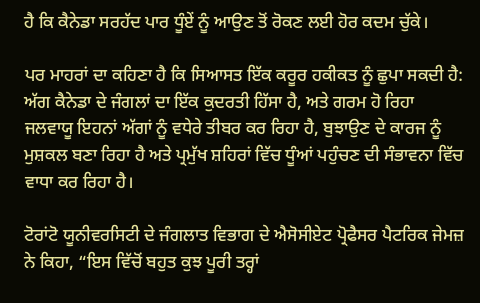ਹੈ ਕਿ ਕੈਨੇਡਾ ਸਰਹੱਦ ਪਾਰ ਧੂੰਏਂ ਨੂੰ ਆਉਣ ਤੋਂ ਰੋਕਣ ਲਈ ਹੋਰ ਕਦਮ ਚੁੱਕੇ।

ਪਰ ਮਾਹਰਾਂ ਦਾ ਕਹਿਣਾ ਹੈ ਕਿ ਸਿਆਸਤ ਇੱਕ ਕਰੂਰ ਹਕੀਕਤ ਨੂੰ ਛੁਪਾ ਸਕਦੀ ਹੈ: ਅੱਗ ਕੈਨੇਡਾ ਦੇ ਜੰਗਲਾਂ ਦਾ ਇੱਕ ਕੁਦਰਤੀ ਹਿੱਸਾ ਹੈ, ਅਤੇ ਗਰਮ ਹੋ ਰਿਹਾ ਜਲਵਾਯੂ ਇਹਨਾਂ ਅੱਗਾਂ ਨੂੰ ਵਧੇਰੇ ਤੀਬਰ ਕਰ ਰਿਹਾ ਹੈ, ਬੁਝਾਉਣ ਦੇ ਕਾਰਜ ਨੂੰ ਮੁਸ਼ਕਲ ਬਣਾ ਰਿਹਾ ਹੈ ਅਤੇ ਪ੍ਰਮੁੱਖ ਸ਼ਹਿਰਾਂ ਵਿੱਚ ਧੂੰਆਂ ਪਹੁੰਚਣ ਦੀ ਸੰਭਾਵਨਾ ਵਿੱਚ ਵਾਧਾ ਕਰ ਰਿਹਾ ਹੈ।

ਟੋਰਾਂਟੋ ਯੂਨੀਵਰਸਿਟੀ ਦੇ ਜੰਗਲਾਤ ਵਿਭਾਗ ਦੇ ਐਸੋਸੀਏਟ ਪ੍ਰੋਫੈਸਰ ਪੈਟਰਿਕ ਜੇਮਜ਼ ਨੇ ਕਿਹਾ, “ਇਸ ਵਿੱਚੋਂ ਬਹੁਤ ਕੁਝ ਪੂਰੀ ਤਰ੍ਹਾਂ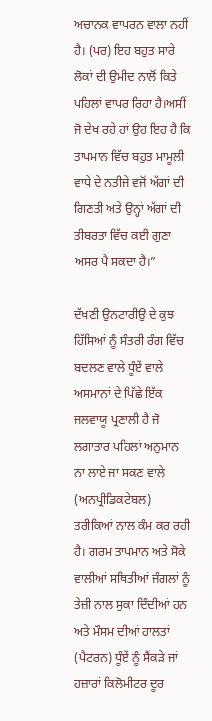ਅਚਾਨਕ ਵਾਪਰਨ ਵਾਲਾ ਨਹੀਂ ਹੈ। (ਪਰ) ਇਹ ਬਹੁਤ ਸਾਰੇ ਲੋਕਾਂ ਦੀ ਉਮੀਦ ਨਾਲੋਂ ਕਿਤੇ ਪਹਿਲਾਂ ਵਾਪਰ ਰਿਹਾ ਹੈ।ਅਸੀਂ ਜੋ ਦੇਖ ਰਹੇ ਹਾਂ ਉਹ ਇਹ ਹੈ ਕਿ ਤਾਪਮਾਨ ਵਿੱਚ ਬਹੁਤ ਮਾਮੂਲੀ ਵਾਧੇ ਦੇ ਨਤੀਜੇ ਵਜੋਂ ਅੱਗਾਂ ਦੀ ਗਿਣਤੀ ਅਤੇ ਉਨ੍ਹਾਂ ਅੱਗਾਂ ਦੀ ਤੀਬਰਤਾ ਵਿੱਚ ਕਈ ਗੁਣਾ ਅਸਰ ਪੈ ਸਕਦਾ ਹੈ।”

ਦੱਖਣੀ ਉਨਟਾਰੀਉ ਦੇ ਕੁਝ ਹਿੱਸਿਆਂ ਨੂੰ ਸੰਤਰੀ ਰੰਗ ਵਿੱਚ ਬਦਲਣ ਵਾਲੇ ਧੂੰਏਂ ਵਾਲੇ ਅਸਮਾਨਾਂ ਦੇ ਪਿੱਛੇ ਇੱਕ ਜਲਵਾਯੂ ਪ੍ਰਣਾਲੀ ਹੈ ਜੋ ਲਗਾਤਾਰ ਪਹਿਲਾਂ ਅਨੁਮਾਨ ਨਾ ਲਾਏ ਜਾ ਸਕਣ ਵਾਲੇ (ਅਨਪ੍ਰੀਡਿਕਟੇਬਲ) ਤਰੀਕਿਆਂ ਨਾਲ ਕੰਮ ਕਰ ਰਹੀ ਹੈ। ਗਰਮ ਤਾਪਮਾਨ ਅਤੇ ਸੋਕੇ ਵਾਲੀਆਂ ਸਥਿਤੀਆਂ ਜੰਗਲਾਂ ਨੂੰ ਤੇਜ਼ੀ ਨਾਲ ਸੁਕਾ ਦਿੰਦੀਆਂ ਹਨ ਅਤੇ ਮੌਸਮ ਦੀਆਂ ਹਾਲਤਾਂ (ਪੈਟਰਨ) ਧੂੰਏਂ ਨੂੰ ਸੈਂਕੜੇ ਜਾਂ ਹਜ਼ਾਰਾਂ ਕਿਲੋਮੀਟਰ ਦੂਰ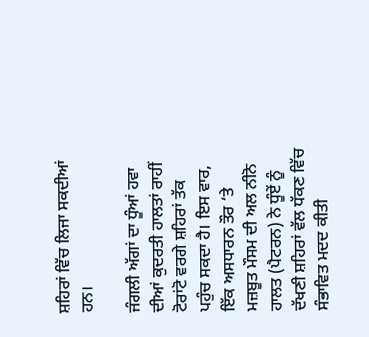ਸ਼ਹਿਰਾਂ ਵਿੱਚ ਲਿਜਾ ਸਕਦੀਆਂ ਹਨ।

ਜੰਗਲੀ ਅੱਗਾਂ ਦਾ ਧੂੰਆਂ ਹਵਾ ਦੀਆਂ ਕੁਦਰਤੀ ਹਾਲਤਾਂ ਰਾਹੀਂ ਟੋਰਾਂਟੋ ਵਰਗੇ ਸ਼ਹਿਰਾਂ ਤੱਕ ਪਹੁੰਚ ਸਕਦਾ ਹੈ। ਇਸ ਵਾਰ, ਇੱਕ ਅਸਧਾਰਨ ਤੌਰ ‘ਤੇ ਮਜ਼ਬੂਤ ਮੌਸਮ ਦੀ ਅਲ ਨੀਨੋ ਹਾਲਤ (ਪੈਟਰਨ) ਨੇ ਧੂੰਏਂ ਨੂੰ ਦੱਖਣੀ ਸ਼ਹਿਰਾਂ ਵੱਲ ਧੱਕਣ ਵਿੱਚ ਸੰਭਾਵਿਤ ਮਦਦ ਕੀਤੀ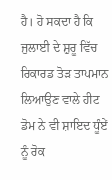ਹੈ। ਹੋ ਸਕਦਾ ਹੈ ਕਿ ਜੁਲਾਈ ਦੇ ਸ਼ੁਰੂ ਵਿੱਚ ਰਿਕਾਰਡ ਤੋੜ ਤਾਪਮਾਨ ਲਿਆਉਣ ਵਾਲੇ ਹੀਟ ਡੋਮ ਨੇ ਵੀ ਸ਼ਾਇਦ ਧੂੰਏਂ ਨੂੰ ਰੋਕ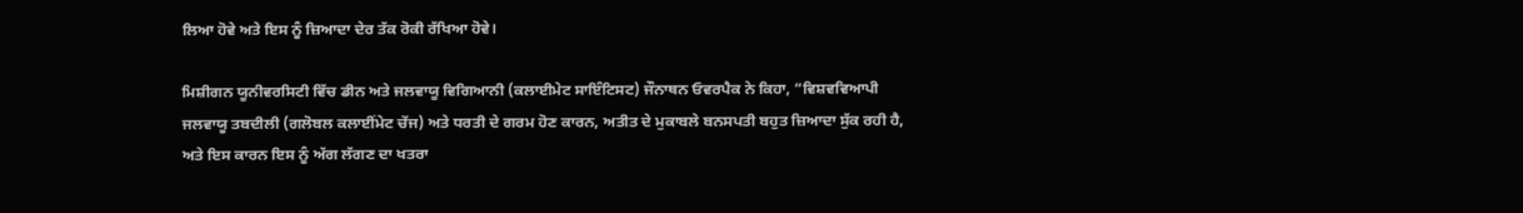ਲਿਆ ਹੋਵੇ ਅਤੇ ਇਸ ਨੂੰ ਜ਼ਿਆਦਾ ਦੇਰ ਤੱਕ ਰੋਕੀ ਰੱਖਿਆ ਹੋਵੇ।

ਮਿਸ਼ੀਗਨ ਯੂਨੀਵਰਸਿਟੀ ਵਿੱਚ ਡੀਨ ਅਤੇ ਜਲਵਾਯੂ ਵਿਗਿਆਨੀ (ਕਲਾਈਮੇਟ ਸਾਇੰਟਿਸਟ) ਜੌਨਾਥਨ ਓਵਰਪੈਕ ਨੇ ਕਿਹਾ, “ਵਿਸ਼ਵਵਿਆਪੀ ਜਲਵਾਯੂ ਤਬਦੀਲੀ (ਗਲੋਬਲ ਕਲਾਈਂਮੇਟ ਚੇਂਜ) ਅਤੇ ਧਰਤੀ ਦੇ ਗਰਮ ਹੋਣ ਕਾਰਨ, ਅਤੀਤ ਦੇ ਮੁਕਾਬਲੇ ਬਨਸਪਤੀ ਬਹੁਤ ਜ਼ਿਆਦਾ ਸੁੱਕ ਰਹੀ ਹੈ, ਅਤੇ ਇਸ ਕਾਰਨ ਇਸ ਨੂੰ ਅੱਗ ਲੱਗਣ ਦਾ ਖਤਰਾ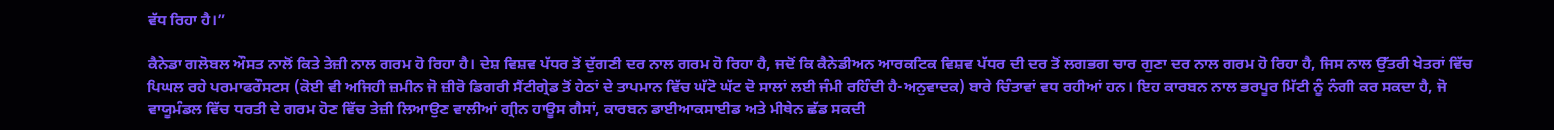ਵੱਧ ਰਿਹਾ ਹੈ।”

ਕੈਨੇਡਾ ਗਲੋਬਲ ਔਸਤ ਨਾਲੋਂ ਕਿਤੇ ਤੇਜ਼ੀ ਨਾਲ ਗਰਮ ਹੋ ਰਿਹਾ ਹੈ। ਦੇਸ਼ ਵਿਸ਼ਵ ਪੱਧਰ ਤੋਂ ਦੁੱਗਣੀ ਦਰ ਨਾਲ ਗਰਮ ਹੋ ਰਿਹਾ ਹੈ, ਜਦੋਂ ਕਿ ਕੈਨੇਡੀਅਨ ਆਰਕਟਿਕ ਵਿਸ਼ਵ ਪੱਧਰ ਦੀ ਦਰ ਤੋਂ ਲਗਭਗ ਚਾਰ ਗੁਣਾ ਦਰ ਨਾਲ ਗਰਮ ਹੋ ਰਿਹਾ ਹੈ, ਜਿਸ ਨਾਲ ਉੱਤਰੀ ਖੇਤਰਾਂ ਵਿੱਚ ਪਿਘਲ ਰਹੇ ਪਰਮਾਫਰੌਸਟਸ (ਕੋਈ ਵੀ ਅਜਿਹੀ ਜ਼ਮੀਨ ਜੋ ਜ਼ੀਰੋ ਡਿਗਰੀ ਸੈਂਟੀਗ੍ਰੇਡ ਤੋਂ ਹੇਠਾਂ ਦੇ ਤਾਪਮਾਨ ਵਿੱਚ ਘੱਟੋ ਘੱਟ ਦੋ ਸਾਲਾਂ ਲਈ ਜੰਮੀ ਰਹਿੰਦੀ ਹੈ-ਅਨੁਵਾਦਕ) ਬਾਰੇ ਚਿੰਤਾਵਾਂ ਵਧ ਰਹੀਆਂ ਹਨ। ਇਹ ਕਾਰਬਨ ਨਾਲ ਭਰਪੂਰ ਮਿੱਟੀ ਨੂੰ ਨੰਗੀ ਕਰ ਸਕਦਾ ਹੈ, ਜੋ ਵਾਯੂਮੰਡਲ ਵਿੱਚ ਧਰਤੀ ਦੇ ਗਰਮ ਹੋਣ ਵਿੱਚ ਤੇਜ਼ੀ ਲਿਆਉਣ ਵਾਲੀਆਂ ਗ੍ਰੀਨ ਹਾਊਸ ਗੈਸਾਂ, ਕਾਰਬਨ ਡਾਈਆਕਸਾਈਡ ਅਤੇ ਮੀਥੇਨ ਛੱਡ ਸਕਦੀ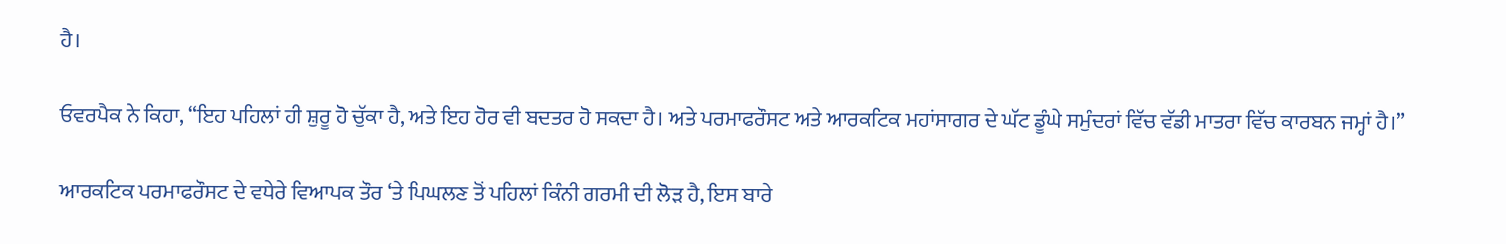ਹੈ।

ਓਵਰਪੈਕ ਨੇ ਕਿਹਾ, “ਇਹ ਪਹਿਲਾਂ ਹੀ ਸ਼ੁਰੂ ਹੋ ਚੁੱਕਾ ਹੈ, ਅਤੇ ਇਹ ਹੋਰ ਵੀ ਬਦਤਰ ਹੋ ਸਕਦਾ ਹੈ। ਅਤੇ ਪਰਮਾਫਰੌਸਟ ਅਤੇ ਆਰਕਟਿਕ ਮਹਾਂਸਾਗਰ ਦੇ ਘੱਟ ਡੂੰਘੇ ਸਮੁੰਦਰਾਂ ਵਿੱਚ ਵੱਡੀ ਮਾਤਰਾ ਵਿੱਚ ਕਾਰਬਨ ਜਮ੍ਹਾਂ ਹੈ।”

ਆਰਕਟਿਕ ਪਰਮਾਫਰੌਸਟ ਦੇ ਵਧੇਰੇ ਵਿਆਪਕ ਤੌਰ ‘ਤੇ ਪਿਘਲਣ ਤੋਂ ਪਹਿਲਾਂ ਕਿੰਨੀ ਗਰਮੀ ਦੀ ਲੋੜ ਹੈ, ਇਸ ਬਾਰੇ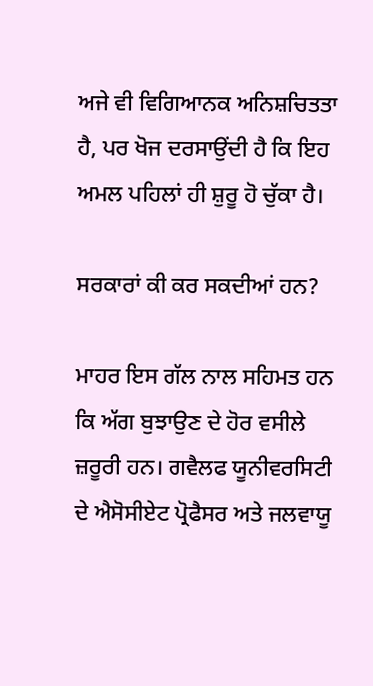ਅਜੇ ਵੀ ਵਿਗਿਆਨਕ ਅਨਿਸ਼ਚਿਤਤਾ ਹੈ, ਪਰ ਖੋਜ ਦਰਸਾਉਂਦੀ ਹੈ ਕਿ ਇਹ ਅਮਲ ਪਹਿਲਾਂ ਹੀ ਸ਼ੁਰੂ ਹੋ ਚੁੱਕਾ ਹੈ।

ਸਰਕਾਰਾਂ ਕੀ ਕਰ ਸਕਦੀਆਂ ਹਨ?

ਮਾਹਰ ਇਸ ਗੱਲ ਨਾਲ ਸਹਿਮਤ ਹਨ ਕਿ ਅੱਗ ਬੁਝਾਉਣ ਦੇ ਹੋਰ ਵਸੀਲੇ ਜ਼ਰੂਰੀ ਹਨ। ਗਵੈਲਫ ਯੂਨੀਵਰਸਿਟੀ ਦੇ ਐਸੋਸੀਏਟ ਪ੍ਰੋਫੈਸਰ ਅਤੇ ਜਲਵਾਯੂ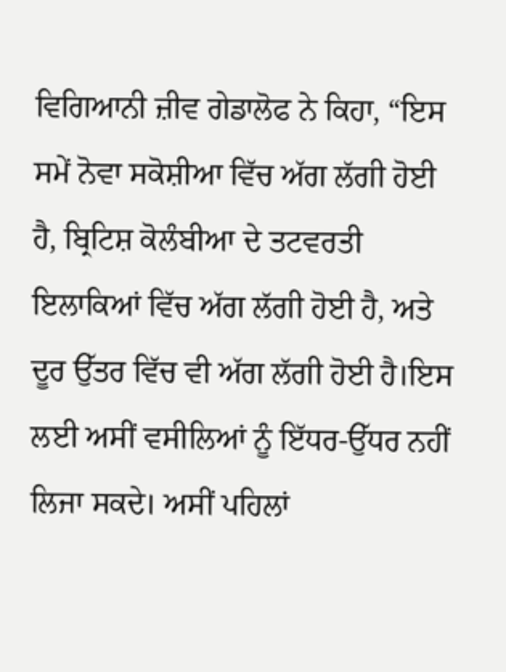ਵਿਗਿਆਨੀ ਜ਼ੀਵ ਗੇਡਾਲੋਫ ਨੇ ਕਿਹਾ, “ਇਸ ਸਮੇਂ ਨੋਵਾ ਸਕੋਸ਼ੀਆ ਵਿੱਚ ਅੱਗ ਲੱਗੀ ਹੋਈ ਹੈ, ਬ੍ਰਿਟਿਸ਼ ਕੋਲੰਬੀਆ ਦੇ ਤਟਵਰਤੀ ਇਲਾਕਿਆਂ ਵਿੱਚ ਅੱਗ ਲੱਗੀ ਹੋਈ ਹੈ, ਅਤੇ ਦੂਰ ਉੱਤਰ ਵਿੱਚ ਵੀ ਅੱਗ ਲੱਗੀ ਹੋਈ ਹੈ।ਇਸ ਲਈ ਅਸੀਂ ਵਸੀਲਿਆਂ ਨੂੰ ਇੱਧਰ-ਉੱਧਰ ਨਹੀਂ ਲਿਜਾ ਸਕਦੇ। ਅਸੀਂ ਪਹਿਲਾਂ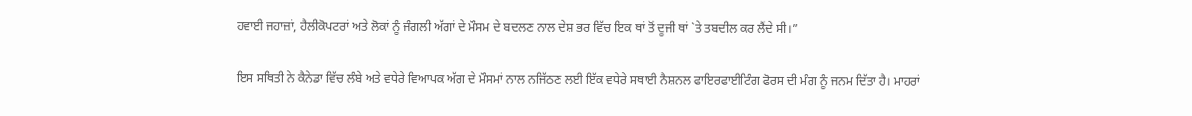ਹਵਾਈ ਜਹਾਜ਼ਾਂ, ਹੈਲੀਕੋਪਟਰਾਂ ਅਤੇ ਲੋਕਾਂ ਨੂੰ ਜੰਗਲੀ ਅੱਗਾਂ ਦੇ ਮੌਸਮ ਦੇ ਬਦਲਣ ਨਾਲ ਦੇਸ਼ ਭਰ ਵਿੱਚ ਇਕ ਥਾਂ ਤੋਂ ਦੂਜੀ ਥਾਂ `ਤੇ ਤਬਦੀਲ ਕਰ ਲੈਂਦੇ ਸੀ।”

ਇਸ ਸਥਿਤੀ ਨੇ ਕੈਨੇਡਾ ਵਿੱਚ ਲੰਬੇ ਅਤੇ ਵਧੇਰੇ ਵਿਆਪਕ ਅੱਗ ਦੇ ਮੌਸਮਾਂ ਨਾਲ ਨਜਿੱਠਣ ਲਈ ਇੱਕ ਵਧੇਰੇ ਸਥਾਈ ਨੈਸ਼ਨਲ ਫਾਇਰਫਾਈਟਿੰਗ ਫੋਰਸ ਦੀ ਮੰਗ ਨੂੰ ਜਨਮ ਦਿੱਤਾ ਹੈ। ਮਾਹਰਾਂ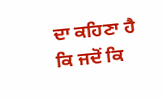ਦਾ ਕਹਿਣਾ ਹੈ ਕਿ ਜਦੋਂ ਕਿ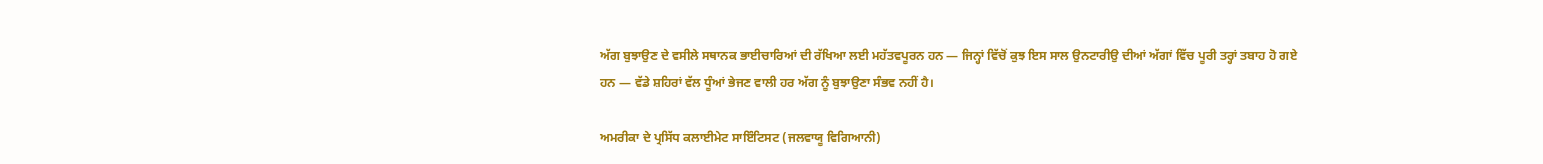ਅੱਗ ਬੁਝਾਉਣ ਦੇ ਵਸੀਲੇ ਸਥਾਨਕ ਭਾਈਚਾਰਿਆਂ ਦੀ ਰੱਖਿਆ ਲਈ ਮਹੱਤਵਪੂਰਨ ਹਨ — ਜਿਨ੍ਹਾਂ ਵਿੱਚੋਂ ਕੁਝ ਇਸ ਸਾਲ ਉਨਟਾਰੀਉ ਦੀਆਂ ਅੱਗਾਂ ਵਿੱਚ ਪੂਰੀ ਤਰ੍ਹਾਂ ਤਬਾਹ ਹੋ ਗਏ ਹਨ — ਵੱਡੇ ਸ਼ਹਿਰਾਂ ਵੱਲ ਧੂੰਆਂ ਭੇਜਣ ਵਾਲੀ ਹਰ ਅੱਗ ਨੂੰ ਬੁਝਾਉਣਾ ਸੰਭਵ ਨਹੀਂ ਹੈ।

ਅਮਰੀਕਾ ਦੇ ਪ੍ਰਸਿੱਧ ਕਲਾਈਮੇਟ ਸਾਇੰਟਿਸਟ (ਜਲਵਾਯੂ ਵਿਗਿਆਨੀ)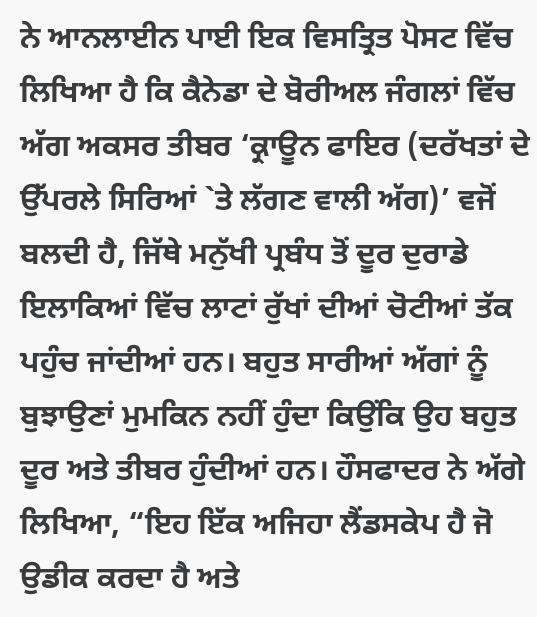ਨੇ ਆਨਲਾਈਨ ਪਾਈ ਇਕ ਵਿਸਤ੍ਰਿਤ ਪੋਸਟ ਵਿੱਚ ਲਿਖਿਆ ਹੈ ਕਿ ਕੈਨੇਡਾ ਦੇ ਬੋਰੀਅਲ ਜੰਗਲਾਂ ਵਿੱਚ ਅੱਗ ਅਕਸਰ ਤੀਬਰ ‘ਕ੍ਰਾਊਨ ਫਾਇਰ (ਦਰੱਖਤਾਂ ਦੇ ਉੱਪਰਲੇ ਸਿਰਿਆਂ `ਤੇ ਲੱਗਣ ਵਾਲੀ ਅੱਗ)’ ਵਜੋਂ ਬਲਦੀ ਹੈ, ਜਿੱਥੇ ਮਨੁੱਖੀ ਪ੍ਰਬੰਧ ਤੋਂ ਦੂਰ ਦੁਰਾਡੇ ਇਲਾਕਿਆਂ ਵਿੱਚ ਲਾਟਾਂ ਰੁੱਖਾਂ ਦੀਆਂ ਚੋਟੀਆਂ ਤੱਕ ਪਹੁੰਚ ਜਾਂਦੀਆਂ ਹਨ। ਬਹੁਤ ਸਾਰੀਆਂ ਅੱਗਾਂ ਨੂੰ ਬੁਝਾਉਣਾਂ ਮੁਮਕਿਨ ਨਹੀਂ ਹੁੰਦਾ ਕਿਉਂਕਿ ਉਹ ਬਹੁਤ ਦੂਰ ਅਤੇ ਤੀਬਰ ਹੁੰਦੀਆਂ ਹਨ। ਹੌਸਫਾਦਰ ਨੇ ਅੱਗੇ ਲਿਖਿਆ, “ਇਹ ਇੱਕ ਅਜਿਹਾ ਲੈਂਡਸਕੇਪ ਹੈ ਜੋ ਉਡੀਕ ਕਰਦਾ ਹੈ ਅਤੇ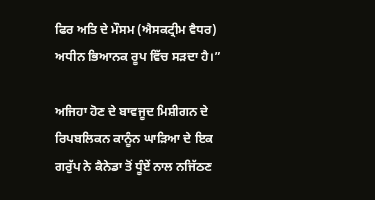ਫਿਰ ਅਤਿ ਦੇ ਮੌਸਮ (ਐਸਕਟ੍ਰੀਮ ਵੈਧਰ) ਅਧੀਨ ਭਿਆਨਕ ਰੂਪ ਵਿੱਚ ਸੜਦਾ ਹੈ।”

ਅਜਿਹਾ ਹੋਣ ਦੇ ਬਾਵਜੂਦ ਮਿਸ਼ੀਗਨ ਦੇ ਰਿਪਬਲਿਕਨ ਕਾਨੂੰਨ ਘਾੜਿਆ ਦੇ ਇਕ ਗਰੁੱਪ ਨੇ ਕੈਨੇਡਾ ਤੋਂ ਧੂੰਏਂ ਨਾਲ ਨਜਿੱਠਣ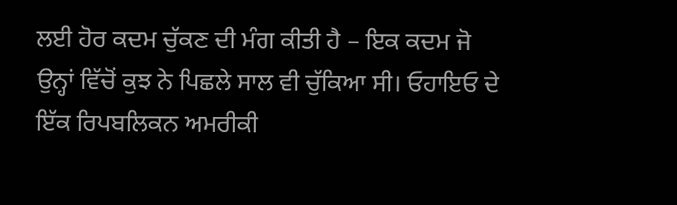ਲਈ ਹੋਰ ਕਦਮ ਚੁੱਕਣ ਦੀ ਮੰਗ ਕੀਤੀ ਹੈ – ਇਕ ਕਦਮ ਜੋ ਉਨ੍ਹਾਂ ਵਿੱਚੋਂ ਕੁਝ ਨੇ ਪਿਛਲੇ ਸਾਲ ਵੀ ਚੁੱਕਿਆ ਸੀ। ਓਹਾਇਓ ਦੇ ਇੱਕ ਰਿਪਬਲਿਕਨ ਅਮਰੀਕੀ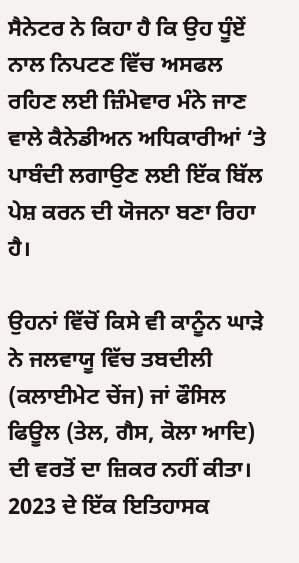ਸੈਨੇਟਰ ਨੇ ਕਿਹਾ ਹੈ ਕਿ ਉਹ ਧੂੰਏਂ ਨਾਲ ਨਿਪਟਣ ਵਿੱਚ ਅਸਫਲ ਰਹਿਣ ਲਈ ਜ਼ਿੰਮੇਵਾਰ ਮੰਨੇ ਜਾਣ ਵਾਲੇ ਕੈਨੇਡੀਅਨ ਅਧਿਕਾਰੀਆਂ ‘ਤੇ ਪਾਬੰਦੀ ਲਗਾਉਣ ਲਈ ਇੱਕ ਬਿੱਲ ਪੇਸ਼ ਕਰਨ ਦੀ ਯੋਜਨਾ ਬਣਾ ਰਿਹਾ ਹੈ।

ਉਹਨਾਂ ਵਿੱਚੋਂ ਕਿਸੇ ਵੀ ਕਾਨੂੰਨ ਘਾੜੇ ਨੇ ਜਲਵਾਯੂ ਵਿੱਚ ਤਬਦੀਲੀ (ਕਲਾਈਮੇਟ ਚੇਂਜ) ਜਾਂ ਫੌਸਿਲ ਫਿਊਲ (ਤੇਲ, ਗੈਸ, ਕੋਲਾ ਆਦਿ) ਦੀ ਵਰਤੋਂ ਦਾ ਜ਼ਿਕਰ ਨਹੀਂ ਕੀਤਾ। 2023 ਦੇ ਇੱਕ ਇਤਿਹਾਸਕ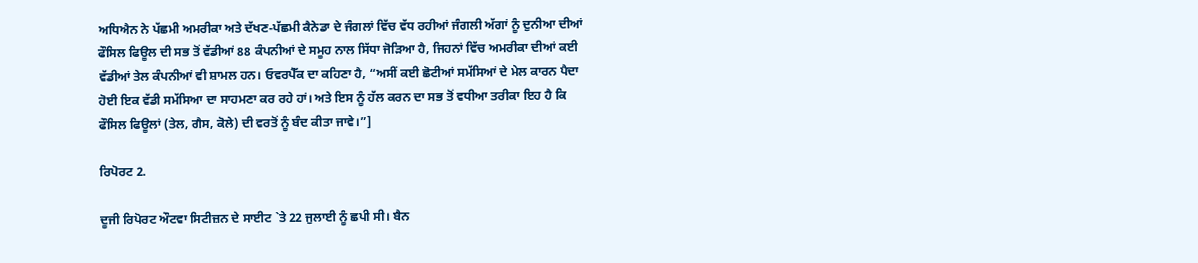ਅਧਿਐਨ ਨੇ ਪੱਛਮੀ ਅਮਰੀਕਾ ਅਤੇ ਦੱਖਣ-ਪੱਛਮੀ ਕੈਨੇਡਾ ਦੇ ਜੰਗਲਾਂ ਵਿੱਚ ਵੱਧ ਰਹੀਆਂ ਜੰਗਲੀ ਅੱਗਾਂ ਨੂੰ ਦੁਨੀਆ ਦੀਆਂ ਫੌਸਿਲ ਫਿਊਲ ਦੀ ਸਭ ਤੋਂ ਵੱਡੀਆਂ 88 ਕੰਪਨੀਆਂ ਦੇ ਸਮੂਹ ਨਾਲ ਸਿੱਧਾ ਜੋੜਿਆ ਹੈ, ਜਿਹਨਾਂ ਵਿੱਚ ਅਮਰੀਕਾ ਦੀਆਂ ਕਈ ਵੱਡੀਆਂ ਤੇਲ ਕੰਪਨੀਆਂ ਵੀ ਸ਼ਾਮਲ ਹਨ। ਓਵਰਪੈੱਕ ਦਾ ਕਹਿਣਾ ਹੈ, “ਅਸੀਂ ਕਈ ਛੋਟੀਆਂ ਸਮੱਸਿਆਂ ਦੇ ਮੇਲ ਕਾਰਨ ਪੈਦਾ ਹੋਈ ਇਕ ਵੱਡੀ ਸਮੱਸਿਆ ਦਾ ਸਾਹਮਣਾ ਕਰ ਰਹੇ ਹਾਂ। ਅਤੇ ਇਸ ਨੂੰ ਹੱਲ ਕਰਨ ਦਾ ਸਭ ਤੋਂ ਵਧੀਆ ਤਰੀਕਾ ਇਹ ਹੈ ਕਿ ਫੌਸਿਲ ਫਿਊਲਾਂ (ਤੇਲ, ਗੈਸ, ਕੋਲੇ) ਦੀ ਵਰਤੋਂ ਨੂੰ ਬੰਦ ਕੀਤਾ ਜਾਵੇ।”]

ਰਿਪੋਰਟ 2.

ਦੂਜੀ ਰਿਪੋਰਟ ਔਟਵਾ ਸਿਟੀਜ਼ਨ ਦੇ ਸਾਈਟ `ਤੇ 22 ਜੁਲਾਈ ਨੂੰ ਛਪੀ ਸੀ। ਬੈਨ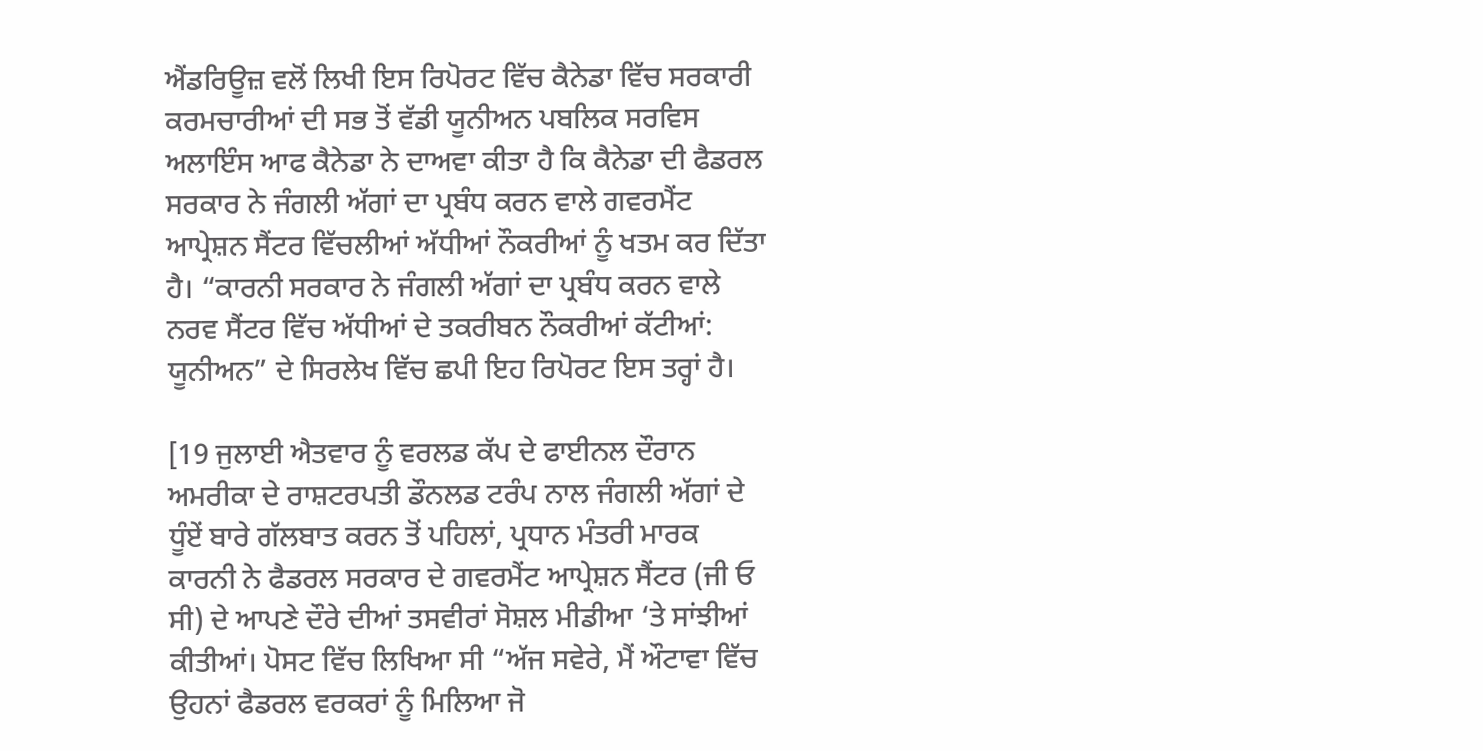ਐਂਡਰਿਊਜ਼ ਵਲੋਂ ਲਿਖੀ ਇਸ ਰਿਪੋਰਟ ਵਿੱਚ ਕੈਨੇਡਾ ਵਿੱਚ ਸਰਕਾਰੀ ਕਰਮਚਾਰੀਆਂ ਦੀ ਸਭ ਤੋਂ ਵੱਡੀ ਯੂਨੀਅਨ ਪਬਲਿਕ ਸਰਵਿਸ ਅਲਾਇੰਸ ਆਫ ਕੈਨੇਡਾ ਨੇ ਦਾਅਵਾ ਕੀਤਾ ਹੈ ਕਿ ਕੈਨੇਡਾ ਦੀ ਫੈਡਰਲ ਸਰਕਾਰ ਨੇ ਜੰਗਲੀ ਅੱਗਾਂ ਦਾ ਪ੍ਰਬੰਧ ਕਰਨ ਵਾਲੇ ਗਵਰਮੈਂਟ ਆਪ੍ਰੇਸ਼ਨ ਸੈਂਟਰ ਵਿੱਚਲੀਆਂ ਅੱਧੀਆਂ ਨੌਕਰੀਆਂ ਨੂੰ ਖਤਮ ਕਰ ਦਿੱਤਾ ਹੈ। “ਕਾਰਨੀ ਸਰਕਾਰ ਨੇ ਜੰਗਲੀ ਅੱਗਾਂ ਦਾ ਪ੍ਰਬੰਧ ਕਰਨ ਵਾਲੇ ਨਰਵ ਸੈਂਟਰ ਵਿੱਚ ਅੱਧੀਆਂ ਦੇ ਤਕਰੀਬਨ ਨੌਕਰੀਆਂ ਕੱਟੀਆਂ: ਯੂਨੀਅਨ” ਦੇ ਸਿਰਲੇਖ ਵਿੱਚ ਛਪੀ ਇਹ ਰਿਪੋਰਟ ਇਸ ਤਰ੍ਹਾਂ ਹੈ।

[19 ਜੁਲਾਈ ਐਤਵਾਰ ਨੂੰ ਵਰਲਡ ਕੱਪ ਦੇ ਫਾਈਨਲ ਦੌਰਾਨ ਅਮਰੀਕਾ ਦੇ ਰਾਸ਼ਟਰਪਤੀ ਡੌਨਲਡ ਟਰੰਪ ਨਾਲ ਜੰਗਲੀ ਅੱਗਾਂ ਦੇ ਧੂੰਏਂ ਬਾਰੇ ਗੱਲਬਾਤ ਕਰਨ ਤੋਂ ਪਹਿਲਾਂ, ਪ੍ਰਧਾਨ ਮੰਤਰੀ ਮਾਰਕ ਕਾਰਨੀ ਨੇ ਫੈਡਰਲ ਸਰਕਾਰ ਦੇ ਗਵਰਮੈਂਟ ਆਪ੍ਰੇਸ਼ਨ ਸੈਂਟਰ (ਜੀ ਓ ਸੀ) ਦੇ ਆਪਣੇ ਦੌਰੇ ਦੀਆਂ ਤਸਵੀਰਾਂ ਸੋਸ਼ਲ ਮੀਡੀਆ ‘ਤੇ ਸਾਂਝੀਆਂ ਕੀਤੀਆਂ। ਪੋਸਟ ਵਿੱਚ ਲਿਖਿਆ ਸੀ “ਅੱਜ ਸਵੇਰੇ, ਮੈਂ ਔਟਾਵਾ ਵਿੱਚ ਉਹਨਾਂ ਫੈਡਰਲ ਵਰਕਰਾਂ ਨੂੰ ਮਿਲਿਆ ਜੋ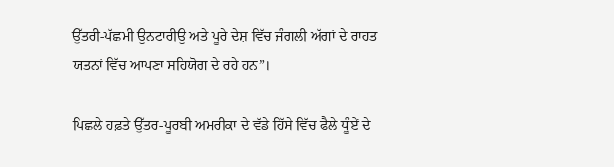ਉੱਤਰੀ-ਪੱਛਮੀ ਉਨਟਾਰੀਉ ਅਤੇ ਪੂਰੇ ਦੇਸ਼ ਵਿੱਚ ਜੰਗਲੀ ਅੱਗਾਂ ਦੇ ਰਾਹਤ ਯਤਨਾਂ ਵਿੱਚ ਆਪਣਾ ਸਹਿਯੋਗ ਦੇ ਰਹੇ ਹਨ”।

ਪਿਛਲੇ ਹਫ਼ਤੇ ਉੱਤਰ-ਪੂਰਬੀ ਅਮਰੀਕਾ ਦੇ ਵੱਡੇ ਹਿੱਸੇ ਵਿੱਚ ਫੈਲੇ ਧੂੰਏਂ ਦੇ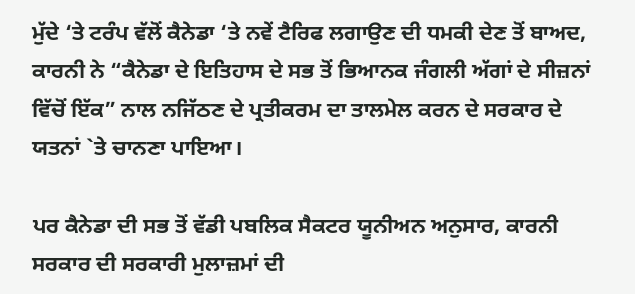ਮੁੱਦੇ ‘ਤੇ ਟਰੰਪ ਵੱਲੋਂ ਕੈਨੇਡਾ ‘ਤੇ ਨਵੇਂ ਟੈਰਿਫ ਲਗਾਉਣ ਦੀ ਧਮਕੀ ਦੇਣ ਤੋਂ ਬਾਅਦ, ਕਾਰਨੀ ਨੇ “ਕੈਨੇਡਾ ਦੇ ਇਤਿਹਾਸ ਦੇ ਸਭ ਤੋਂ ਭਿਆਨਕ ਜੰਗਲੀ ਅੱਗਾਂ ਦੇ ਸੀਜ਼ਨਾਂ ਵਿੱਚੋਂ ਇੱਕ” ਨਾਲ ਨਜਿੱਠਣ ਦੇ ਪ੍ਰਤੀਕਰਮ ਦਾ ਤਾਲਮੇਲ ਕਰਨ ਦੇ ਸਰਕਾਰ ਦੇ ਯਤਨਾਂ `ਤੇ ਚਾਨਣਾ ਪਾਇਆ।

ਪਰ ਕੈਨੇਡਾ ਦੀ ਸਭ ਤੋਂ ਵੱਡੀ ਪਬਲਿਕ ਸੈਕਟਰ ਯੂਨੀਅਨ ਅਨੁਸਾਰ, ਕਾਰਨੀ ਸਰਕਾਰ ਦੀ ਸਰਕਾਰੀ ਮੁਲਾਜ਼ਮਾਂ ਦੀ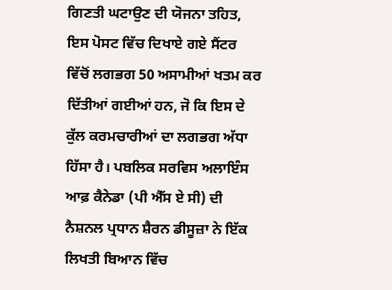ਗਿਣਤੀ ਘਟਾਉਣ ਦੀ ਯੋਜਨਾ ਤਹਿਤ, ਇਸ ਪੋਸਟ ਵਿੱਚ ਦਿਖਾਏ ਗਏ ਸੈਂਟਰ ਵਿੱਚੋਂ ਲਗਭਗ 50 ਅਸਾਮੀਆਂ ਖਤਮ ਕਰ ਦਿੱਤੀਆਂ ਗਈਆਂ ਹਨ, ਜੋ ਕਿ ਇਸ ਦੇ ਕੁੱਲ ਕਰਮਚਾਰੀਆਂ ਦਾ ਲਗਭਗ ਅੱਧਾ ਹਿੱਸਾ ਹੈ। ਪਬਲਿਕ ਸਰਵਿਸ ਅਲਾਇੰਸ ਆਫ਼ ਕੈਨੇਡਾ (ਪੀ ਐੱਸ ਏ ਸੀ) ਦੀ ਨੈਸ਼ਨਲ ਪ੍ਰਧਾਨ ਸ਼ੈਰਨ ਡੀਸੂਜ਼ਾ ਨੇ ਇੱਕ ਲਿਖਤੀ ਬਿਆਨ ਵਿੱਚ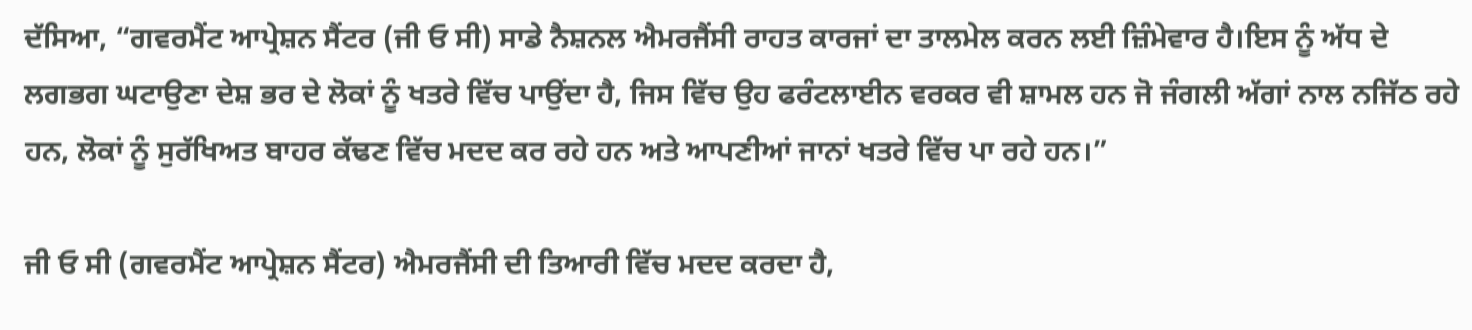ਦੱਸਿਆ, “ਗਵਰਮੈਂਟ ਆਪ੍ਰੇਸ਼ਨ ਸੈਂਟਰ (ਜੀ ਓ ਸੀ) ਸਾਡੇ ਨੈਸ਼ਨਲ ਐਮਰਜੈਂਸੀ ਰਾਹਤ ਕਾਰਜਾਂ ਦਾ ਤਾਲਮੇਲ ਕਰਨ ਲਈ ਜ਼ਿੰਮੇਵਾਰ ਹੈ।ਇਸ ਨੂੰ ਅੱਧ ਦੇ ਲਗਭਗ ਘਟਾਉਣਾ ਦੇਸ਼ ਭਰ ਦੇ ਲੋਕਾਂ ਨੂੰ ਖਤਰੇ ਵਿੱਚ ਪਾਉਂਦਾ ਹੈ, ਜਿਸ ਵਿੱਚ ਉਹ ਫਰੰਟਲਾਈਨ ਵਰਕਰ ਵੀ ਸ਼ਾਮਲ ਹਨ ਜੋ ਜੰਗਲੀ ਅੱਗਾਂ ਨਾਲ ਨਜਿੱਠ ਰਹੇ ਹਨ, ਲੋਕਾਂ ਨੂੰ ਸੁਰੱਖਿਅਤ ਬਾਹਰ ਕੱਢਣ ਵਿੱਚ ਮਦਦ ਕਰ ਰਹੇ ਹਨ ਅਤੇ ਆਪਣੀਆਂ ਜਾਨਾਂ ਖਤਰੇ ਵਿੱਚ ਪਾ ਰਹੇ ਹਨ।”

ਜੀ ਓ ਸੀ (ਗਵਰਮੈਂਟ ਆਪ੍ਰੇਸ਼ਨ ਸੈਂਟਰ) ਐਮਰਜੈਂਸੀ ਦੀ ਤਿਆਰੀ ਵਿੱਚ ਮਦਦ ਕਰਦਾ ਹੈ,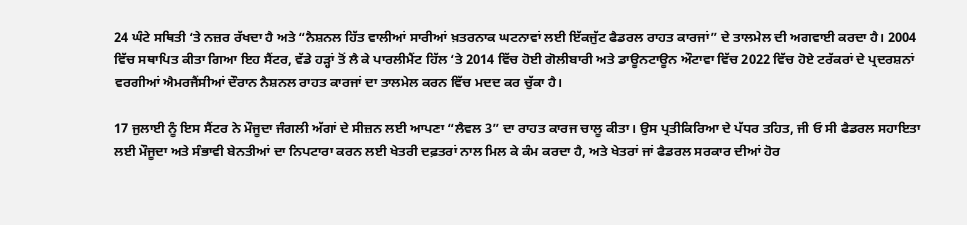24 ਘੰਟੇ ਸਥਿਤੀ ‘ਤੇ ਨਜ਼ਰ ਰੱਖਦਾ ਹੈ ਅਤੇ “ਨੈਸ਼ਨਲ ਹਿੱਤ ਵਾਲੀਆਂ ਸਾਰੀਆਂ ਖ਼ਤਰਨਾਕ ਘਟਨਾਵਾਂ ਲਈ ਇੱਕਜੁੱਟ ਫੈਡਰਲ ਰਾਹਤ ਕਾਰਜਾਂ” ਦੇ ਤਾਲਮੇਲ ਦੀ ਅਗਵਾਈ ਕਰਦਾ ਹੈ। 2004 ਵਿੱਚ ਸਥਾਪਿਤ ਕੀਤਾ ਗਿਆ ਇਹ ਸੈਂਟਰ, ਵੱਡੇ ਹੜ੍ਹਾਂ ਤੋਂ ਲੈ ਕੇ ਪਾਰਲੀਮੈਂਟ ਹਿੱਲ ‘ਤੇ 2014 ਵਿੱਚ ਹੋਈ ਗੋਲੀਬਾਰੀ ਅਤੇ ਡਾਊਨਟਾਊਨ ਔਟਾਵਾ ਵਿੱਚ 2022 ਵਿੱਚ ਹੋਏ ਟਰੱਕਰਾਂ ਦੇ ਪ੍ਰਦਰਸ਼ਨਾਂ ਵਰਗੀਆਂ ਐਮਰਜੈਂਸੀਆਂ ਦੌਰਾਨ ਨੈਸ਼ਨਲ ਰਾਹਤ ਕਾਰਜਾਂ ਦਾ ਤਾਲਮੇਲ ਕਰਨ ਵਿੱਚ ਮਦਦ ਕਰ ਚੁੱਕਾ ਹੈ।

17 ਜੁਲਾਈ ਨੂੰ ਇਸ ਸੈਂਟਰ ਨੇ ਮੌਜੂਦਾ ਜੰਗਲੀ ਅੱਗਾਂ ਦੇ ਸੀਜ਼ਨ ਲਈ ਆਪਣਾ “ਲੈਵਲ 3” ਦਾ ਰਾਹਤ ਕਾਰਜ ਚਾਲੂ ਕੀਤਾ। ਉਸ ਪ੍ਰਤੀਕਿਰਿਆ ਦੇ ਪੱਧਰ ਤਹਿਤ, ਜੀ ਓ ਸੀ ਫੈਡਰਲ ਸਹਾਇਤਾ ਲਈ ਮੌਜੂਦਾ ਅਤੇ ਸੰਭਾਵੀ ਬੇਨਤੀਆਂ ਦਾ ਨਿਪਟਾਰਾ ਕਰਨ ਲਈ ਖੇਤਰੀ ਦਫ਼ਤਰਾਂ ਨਾਲ ਮਿਲ ਕੇ ਕੰਮ ਕਰਦਾ ਹੈ, ਅਤੇ ਖੇਤਰਾਂ ਜਾਂ ਫੈਡਰਲ ਸਰਕਾਰ ਦੀਆਂ ਹੋਰ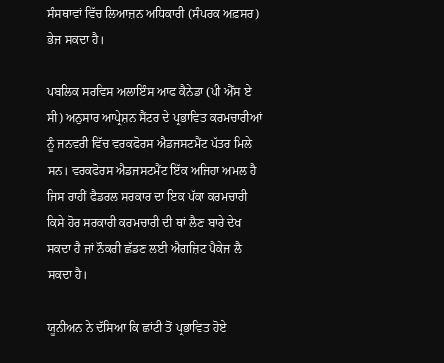ਸੰਸਥਾਵਾਂ ਵਿੱਚ ਲਿਆਜ਼ਨ ਅਧਿਕਾਰੀ (ਸੰਪਰਕ ਅਫ਼ਸਰ) ਭੇਜ ਸਕਦਾ ਹੈ।

ਪਬਲਿਕ ਸਰਵਿਸ ਅਲਾਇੰਸ ਆਫ ਕੈਨੇਡਾ (ਪੀ ਐੱਸ ਏ ਸੀ) ਅਨੁਸਾਰ ਆਪ੍ਰੇਸ਼ਨ ਸੈਂਟਰ ਦੇ ਪ੍ਰਭਾਵਿਤ ਕਰਮਚਾਰੀਆਂ ਨੂੰ ਜਨਵਰੀ ਵਿੱਚ ਵਰਕਫੋਰਸ ਐਡਜਸਟਮੈਂਟ ਪੱਤਰ ਮਿਲੇ ਸਨ। ਵਰਕਫੋਰਸ ਐਡਜਸਟਮੈਂਟ ਇੱਕ ਅਜਿਹਾ ਅਮਲ ਹੈ ਜਿਸ ਰਾਹੀਂ ਫੈਡਰਲ ਸਰਕਾਰ ਦਾ ਇਕ ਪੱਕਾ ਕਰਮਚਾਰੀ ਕਿਸੇ ਹੋਰ ਸਰਕਾਰੀ ਕਰਮਚਾਰੀ ਦੀ ਥਾਂ ਲੈਣ ਬਾਰੇ ਦੇਖ ਸਕਦਾ ਹੈ ਜਾਂ ਨੌਕਰੀ ਛੱਡਣ ਲਈ ਐਗਜ਼ਿਟ ਪੈਕੇਜ ਲੈ ਸਕਦਾ ਹੈ।

ਯੂਨੀਅਨ ਨੇ ਦੱਸਿਆ ਕਿ ਛਾਂਟੀ ਤੋਂ ਪ੍ਰਭਾਵਿਤ ਹੋਏ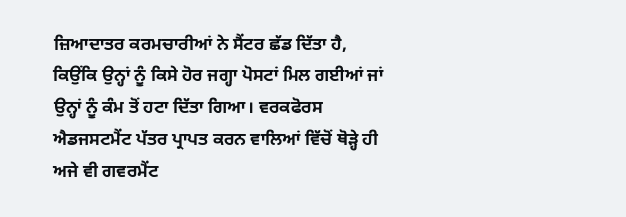ਜ਼ਿਆਦਾਤਰ ਕਰਮਚਾਰੀਆਂ ਨੇ ਸੈਂਟਰ ਛੱਡ ਦਿੱਤਾ ਹੈ, ਕਿਉਂਕਿ ਉਨ੍ਹਾਂ ਨੂੰ ਕਿਸੇ ਹੋਰ ਜਗ੍ਹਾ ਪੋਸਟਾਂ ਮਿਲ ਗਈਆਂ ਜਾਂ ਉਨ੍ਹਾਂ ਨੂੰ ਕੰਮ ਤੋਂ ਹਟਾ ਦਿੱਤਾ ਗਿਆ। ਵਰਕਫੋਰਸ ਐਡਜਸਟਮੈਂਟ ਪੱਤਰ ਪ੍ਰਾਪਤ ਕਰਨ ਵਾਲਿਆਂ ਵਿੱਚੋਂ ਥੋੜ੍ਹੇ ਹੀ ਅਜੇ ਵੀ ਗਵਰਮੈਂਟ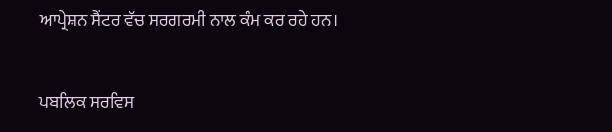ਆਪ੍ਰੇਸ਼ਨ ਸੈਂਟਰ ਵੱਚ ਸਰਗਰਮੀ ਨਾਲ ਕੰਮ ਕਰ ਰਹੇ ਹਨ।

ਪਬਲਿਕ ਸਰਵਿਸ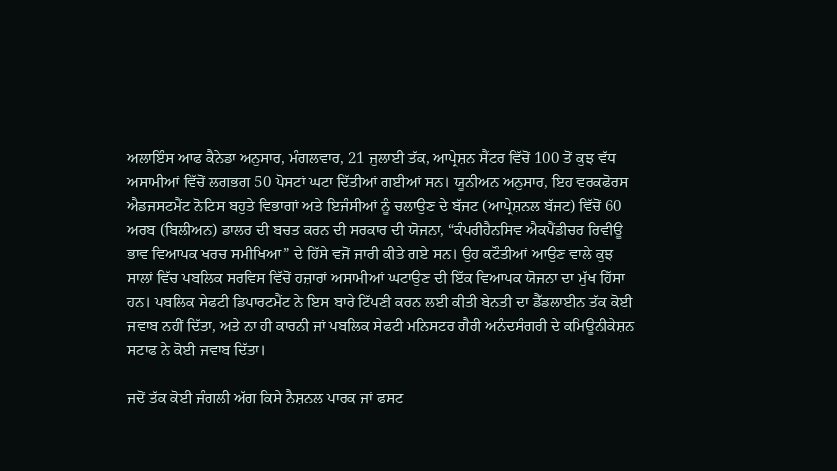ਅਲਾਇੰਸ ਆਫ ਕੈਨੇਡਾ ਅਨੁਸਾਰ, ਮੰਗਲਵਾਰ, 21 ਜੁਲਾਈ ਤੱਕ, ਆਪ੍ਰੇਸ਼ਨ ਸੈਂਟਰ ਵਿੱਚੋਂ 100 ਤੋਂ ਕੁਝ ਵੱਧ ਅਸਾਮੀਆਂ ਵਿੱਚੋਂ ਲਗਭਗ 50 ਪੋਸਟਾਂ ਘਟਾ ਦਿੱਤੀਆਂ ਗਈਆਂ ਸਨ। ਯੂਨੀਅਨ ਅਨੁਸਾਰ, ਇਹ ਵਰਕਫੋਰਸ ਐਡਜਸਟਮੈਂਟ ਨੋਟਿਸ ਬਹੁਤੇ ਵਿਭਾਗਾਂ ਅਤੇ ਇਜੰਸੀਆਂ ਨੂੰ ਚਲਾਉਣ ਦੇ ਬੱਜਟ (ਆਪ੍ਰੇਸ਼ਨਲ ਬੱਜਟ) ਵਿੱਚੋਂ 60 ਅਰਬ (ਬਿਲੀਅਨ) ਡਾਲਰ ਦੀ ਬਚਤ ਕਰਨ ਦੀ ਸਰਕਾਰ ਦੀ ਯੋਜਨਾ, “ਕੰਪਰੀਹੈਨਸਿਵ ਐਕਪੈਂਡੀਚਰ ਰਿਵੀਊ ਭਾਵ ਵਿਆਪਕ ਖਰਚ ਸਮੀਖਿਆ” ਦੇ ਹਿੱਸੇ ਵਜੋਂ ਜਾਰੀ ਕੀਤੇ ਗਏ ਸਨ। ਉਹ ਕਟੌਤੀਆਂ ਆਉਣ ਵਾਲੇ ਕੁਝ ਸਾਲਾਂ ਵਿੱਚ ਪਬਲਿਕ ਸਰਵਿਸ ਵਿੱਚੋਂ ਹਜ਼ਾਰਾਂ ਅਸਾਮੀਆਂ ਘਟਾਉਣ ਦੀ ਇੱਕ ਵਿਆਪਕ ਯੋਜਨਾ ਦਾ ਮੁੱਖ ਹਿੱਸਾ ਹਨ। ਪਬਲਿਕ ਸੇਫਟੀ ਡਿਪਾਰਟਮੈਂਟ ਨੇ ਇਸ ਬਾਰੇ ਟਿੱਪਣੀ ਕਰਨ ਲਈ ਕੀਤੀ ਬੇਨਤੀ ਦਾ ਡੈੱਡਲਾਈਨ ਤੱਕ ਕੋਈ ਜਵਾਬ ਨਹੀਂ ਦਿੱਤਾ, ਅਤੇ ਨਾ ਹੀ ਕਾਰਨੀ ਜਾਂ ਪਬਲਿਕ ਸੇਫਟੀ ਮਨਿਸਟਰ ਗੈਰੀ ਅਨੰਦਸੰਗਰੀ ਦੇ ਕਮਿਊਨੀਕੇਸ਼ਨ ਸਟਾਫ ਨੇ ਕੋਈ ਜਵਾਬ ਦਿੱਤਾ।

ਜਦੋਂ ਤੱਕ ਕੋਈ ਜੰਗਲੀ ਅੱਗ ਕਿਸੇ ਨੈਸ਼ਨਲ ਪਾਰਕ ਜਾਂ ਫਸਟ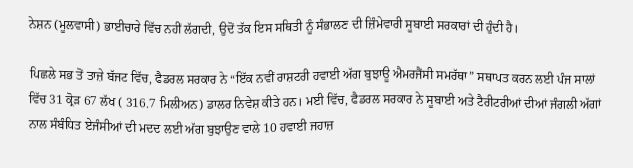ਨੇਸ਼ਨ (ਮੂਲਵਾਸੀ) ਭਾਈਚਾਰੇ ਵਿੱਚ ਨਹੀਂ ਲੱਗਦੀ, ਉਦੋਂ ਤੱਕ ਇਸ ਸਥਿਤੀ ਨੂੰ ਸੰਭਾਲਣ ਦੀ ਜ਼ਿੰਮੇਵਾਰੀ ਸੂਬਾਈ ਸਰਕਾਰਾਂ ਦੀ ਹੁੰਦੀ ਹੈ।

ਪਿਛਲੇ ਸਭ ਤੋਂ ਤਾਜ਼ੇ ਬੱਜਟ ਵਿੱਚ, ਫੈਡਰਲ ਸਰਕਾਰ ਨੇ “ਇੱਕ ਨਵੀਂ ਰਾਸ਼ਟਰੀ ਹਵਾਈ ਅੱਗ ਬੁਝਾਊ ਐਮਰਜੈਂਸੀ ਸਮਰੱਥਾ” ਸਥਾਪਤ ਕਰਨ ਲਈ ਪੰਜ ਸਾਲਾਂ ਵਿੱਚ 31 ਕ੍ਰੋੜ 67 ਲੱਖ ( 316.7 ਮਿਲੀਅਨ) ਡਾਲਰ ਨਿਵੇਸ਼ ਕੀਤੇ ਹਨ। ਮਈ ਵਿੱਚ, ਫੈਡਰਲ ਸਰਕਾਰ ਨੇ ਸੂਬਾਈ ਅਤੇ ਟੈਰੀਟਰੀਆਂ ਦੀਆਂ ਜੰਗਲੀ ਅੱਗਾਂ ਨਾਲ ਸੰਬੰਧਿਤ ਏਜੰਸੀਆਂ ਦੀ ਮਦਦ ਲਈ ਅੱਗ ਬੁਝਾਉਣ ਵਾਲੇ 10 ਹਵਾਈ ਜਹਾਜ਼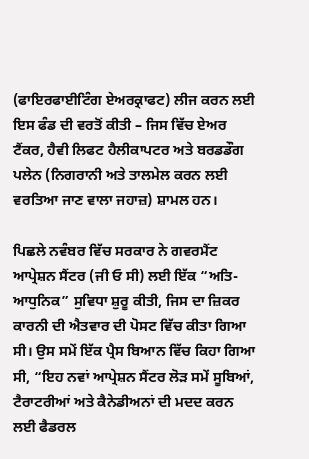(ਫਾਇਰਫਾਈਟਿੰਗ ਏਅਰਕ੍ਰਾਫਟ) ਲੀਜ ਕਰਨ ਲਈ ਇਸ ਫੰਡ ਦੀ ਵਰਤੋਂ ਕੀਤੀ – ਜਿਸ ਵਿੱਚ ਏਅਰ ਟੈਂਕਰ, ਹੈਵੀ ਲਿਫਟ ਹੈਲੀਕਾਪਟਰ ਅਤੇ ਬਰਡਡੌਗ ਪਲੇਨ (ਨਿਗਰਾਨੀ ਅਤੇ ਤਾਲਮੇਲ ਕਰਨ ਲਈ ਵਰਤਿਆ ਜਾਣ ਵਾਲਾ ਜਹਾਜ਼) ਸ਼ਾਮਲ ਹਨ।

ਪਿਛਲੇ ਨਵੰਬਰ ਵਿੱਚ ਸਰਕਾਰ ਨੇ ਗਵਰਮੈਂਟ ਆਪ੍ਰੇਸ਼ਨ ਸੈਂਟਰ (ਜੀ ਓ ਸੀ) ਲਈ ਇੱਕ “ਅਤਿ-ਆਧੁਨਿਕ” ਸੁਵਿਧਾ ਸ਼ੁਰੂ ਕੀਤੀ, ਜਿਸ ਦਾ ਜ਼ਿਕਰ ਕਾਰਨੀ ਦੀ ਐਤਵਾਰ ਦੀ ਪੋਸਟ ਵਿੱਚ ਕੀਤਾ ਗਿਆ ਸੀ। ਉਸ ਸਮੇਂ ਇੱਕ ਪ੍ਰੈਸ ਬਿਆਨ ਵਿੱਚ ਕਿਹਾ ਗਿਆ ਸੀ, “ਇਹ ਨਵਾਂ ਆਪ੍ਰੇਸ਼ਨ ਸੈਂਟਰ ਲੋੜ ਸਮੇਂ ਸੂਬਿਆਂ, ਟੈਰਾਟਰੀਆਂ ਅਤੇ ਕੈਨੇਡੀਅਨਾਂ ਦੀ ਮਦਦ ਕਰਨ ਲਈ ਫੈਡਰਲ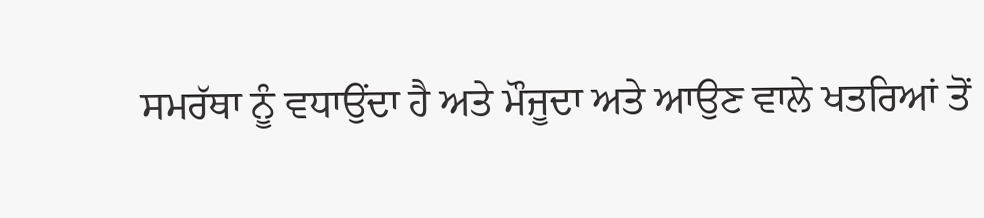ਸਮਰੱਥਾ ਨੂੰ ਵਧਾਉਂਦਾ ਹੈ ਅਤੇ ਮੌਜੂਦਾ ਅਤੇ ਆਉਣ ਵਾਲੇ ਖਤਰਿਆਂ ਤੋਂ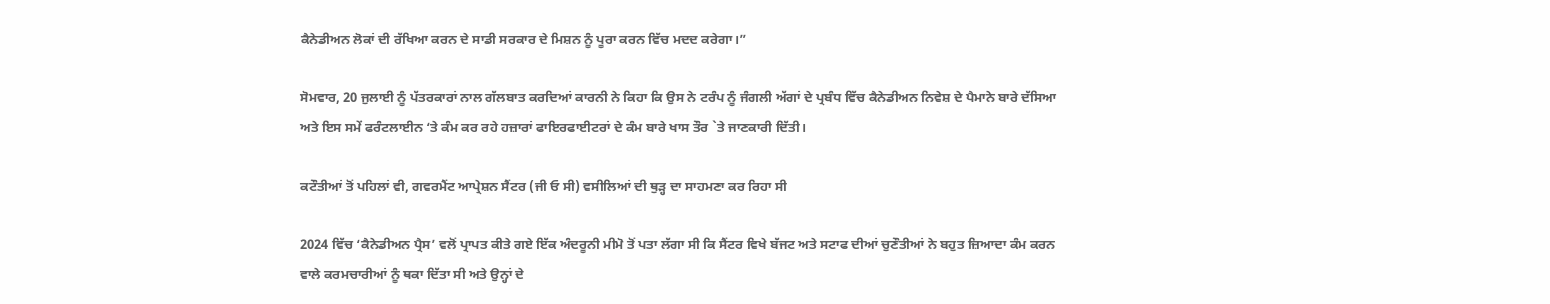ਕੈਨੇਡੀਅਨ ਲੋਕਾਂ ਦੀ ਰੱਖਿਆ ਕਰਨ ਦੇ ਸਾਡੀ ਸਰਕਾਰ ਦੇ ਮਿਸ਼ਨ ਨੂੰ ਪੂਰਾ ਕਰਨ ਵਿੱਚ ਮਦਦ ਕਰੇਗਾ।”

ਸੋਮਵਾਰ, 20 ਜੁਲਾਈ ਨੂੰ ਪੱਤਰਕਾਰਾਂ ਨਾਲ ਗੱਲਬਾਤ ਕਰਦਿਆਂ ਕਾਰਨੀ ਨੇ ਕਿਹਾ ਕਿ ਉਸ ਨੇ ਟਰੰਪ ਨੂੰ ਜੰਗਲੀ ਅੱਗਾਂ ਦੇ ਪ੍ਰਬੰਧ ਵਿੱਚ ਕੈਨੇਡੀਅਨ ਨਿਵੇਸ਼ ਦੇ ਪੈਮਾਨੇ ਬਾਰੇ ਦੱਸਿਆ ਅਤੇ ਇਸ ਸਮੇਂ ਫਰੰਟਲਾਈਨ ‘ਤੇ ਕੰਮ ਕਰ ਰਹੇ ਹਜ਼ਾਰਾਂ ਫਾਇਰਫਾਈਟਰਾਂ ਦੇ ਕੰਮ ਬਾਰੇ ਖਾਸ ਤੌਰ `ਤੇ ਜਾਣਕਾਰੀ ਦਿੱਤੀ।

ਕਟੌਤੀਆਂ ਤੋਂ ਪਹਿਲਾਂ ਵੀ, ਗਵਰਮੈਂਟ ਆਪ੍ਰੇਸ਼ਨ ਸੈਂਟਰ (ਜੀ ਓ ਸੀ) ਵਸੀਲਿਆਂ ਦੀ ਥੁੜ੍ਹ ਦਾ ਸਾਹਮਣਾ ਕਰ ਰਿਹਾ ਸੀ

2024 ਵਿੱਚ ‘ਕੈਨੇਡੀਅਨ ਪ੍ਰੈਸ’ ਵਲੋਂ ਪ੍ਰਾਪਤ ਕੀਤੇ ਗਏ ਇੱਕ ਅੰਦਰੂਨੀ ਮੀਮੋ ਤੋਂ ਪਤਾ ਲੱਗਾ ਸੀ ਕਿ ਸੈਂਟਰ ਵਿਖੇ ਬੱਜਟ ਅਤੇ ਸਟਾਫ ਦੀਆਂ ਚੁਣੌਤੀਆਂ ਨੇ ਬਹੁਤ ਜ਼ਿਆਦਾ ਕੰਮ ਕਰਨ ਵਾਲੇ ਕਰਮਚਾਰੀਆਂ ਨੂੰ ਥਕਾ ਦਿੱਤਾ ਸੀ ਅਤੇ ਉਨ੍ਹਾਂ ਦੇ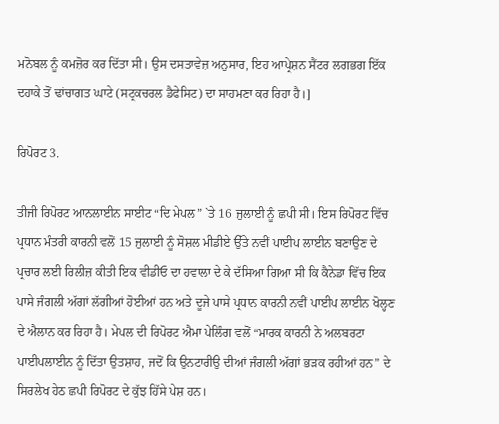ਮਨੋਬਲ ਨੂੰ ਕਮਜ਼ੋਰ ਕਰ ਦਿੱਤਾ ਸੀ। ਉਸ ਦਸਤਾਵੇਜ਼ ਅਨੁਸਾਰ, ਇਹ ਆਪ੍ਰੇਸ਼ਨ ਸੈਂਟਰ ਲਗਭਗ ਇੱਕ ਦਹਾਕੇ ਤੋਂ ਢਾਂਚਾਗਤ ਘਾਟੇ (ਸਟ੍ਰਕਚਰਲ ਡੈਫੇਸਿਟ) ਦਾ ਸਾਹਮਣਾ ਕਰ ਰਿਹਾ ਹੈ।]

ਰਿਪੋਰਟ 3.

ਤੀਜੀ ਰਿਪੋਰਟ ਆਨਲਾਈਨ ਸਾਈਟ “ਦਿ ਮੇਪਲ” `ਤੇ 16 ਜੁਲਾਈ ਨੂੰ ਛਪੀ ਸੀ। ਇਸ ਰਿਪੋਰਟ ਵਿੱਚ ਪ੍ਰਧਾਨ ਮੰਤਰੀ ਕਾਰਨੀ ਵਲੋਂ 15 ਜੁਲਾਈ ਨੂੰ ਸੋਸ਼ਲ ਮੀਡੀਏ ਉੱਤੇ ਨਵੀਂ ਪਾਈਪ ਲਾਈਨ ਬਣਾਉਣ ਦੇ ਪ੍ਰਚਾਰ ਲਈ ਰਿਲੀਜ਼ ਕੀਤੀ ਇਕ ਵੀਡੀਓ ਦਾ ਹਵਾਲਾ ਦੇ ਕੇ ਦੱਸਿਆ ਗਿਆ ਸੀ ਕਿ ਕੈਨੇਡਾ ਵਿੱਚ ਇਕ ਪਾਸੇ ਜੰਗਲੀ ਅੱਗਾਂ ਲੱਗੀਆਂ ਹੋਈਆਂ ਹਨ ਅਤੇ ਦੂਜੇ ਪਾਸੇ ਪ੍ਰਧਾਨ ਕਾਰਨੀ ਨਵੀਂ ਪਾਈਪ ਲਾਈਨ ਖੋਲ੍ਹਣ ਦੇ ਐਲਾਨ ਕਰ ਰਿਹਾ ਹੈ। ਮੇਪਲ ਦੀ ਰਿਪੋਰਟ ਐਮਾ ਪੇਲਿੰਗ ਵਲੋਂ “ਮਾਰਕ ਕਾਰਨੀ ਨੇ ਅਲਬਰਟਾ ਪਾਈਪਲਾਈਨ ਨੂੰ ਦਿੱਤਾ ਉਤਸ਼ਾਹ, ਜਦੋਂ ਕਿ ਉਨਟਾਰੀਉ ਦੀਆਂ ਜੰਗਲੀ ਅੱਗਾਂ ਭੜਕ ਰਹੀਆਂ ਹਨ” ਦੇ ਸਿਰਲੇਖ ਹੇਠ ਛਪੀ ਰਿਪੋਰਟ ਦੇ ਕੁੱਝ ਹਿੱਸੇ ਪੇਸ਼ ਹਨ।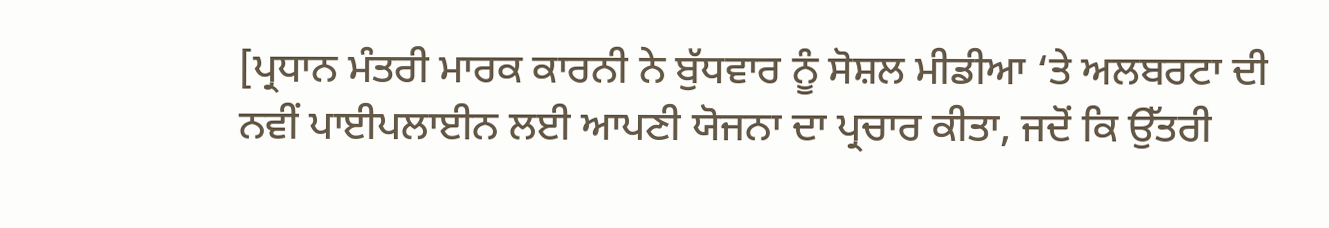[ਪ੍ਰਧਾਨ ਮੰਤਰੀ ਮਾਰਕ ਕਾਰਨੀ ਨੇ ਬੁੱਧਵਾਰ ਨੂੰ ਸੋਸ਼ਲ ਮੀਡੀਆ ‘ਤੇ ਅਲਬਰਟਾ ਦੀ ਨਵੀਂ ਪਾਈਪਲਾਈਨ ਲਈ ਆਪਣੀ ਯੋਜਨਾ ਦਾ ਪ੍ਰਚਾਰ ਕੀਤਾ, ਜਦੋਂ ਕਿ ਉੱਤਰੀ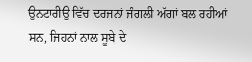ਉਨਟਾਰੀਉ ਵਿੱਚ ਦਰਜਨਾਂ ਜੰਗਲੀ ਅੱਗਾਂ ਬਲ ਰਹੀਆਂ ਸਨ, ਜਿਹਨਾਂ ਨਾਲ ਸੂਬੇ ਦੇ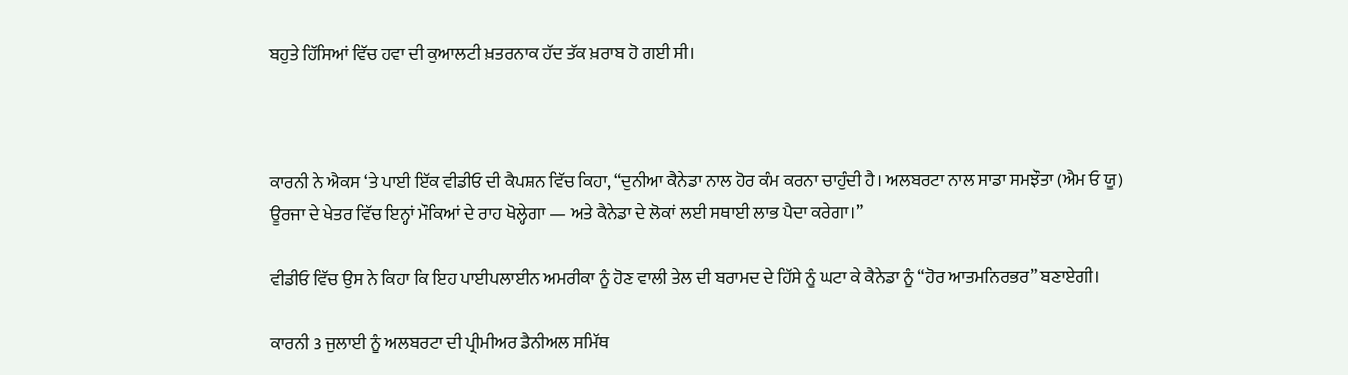ਬਹੁਤੇ ਹਿੱਸਿਆਂ ਵਿੱਚ ਹਵਾ ਦੀ ਕੁਆਲਟੀ ਖ਼ਤਰਨਾਕ ਹੱਦ ਤੱਕ ਖ਼ਰਾਬ ਹੋ ਗਈ ਸੀ।



ਕਾਰਨੀ ਨੇ ਐਕਸ ‘ਤੇ ਪਾਈ ਇੱਕ ਵੀਡੀਓ ਦੀ ਕੈਪਸ਼ਨ ਵਿੱਚ ਕਿਹਾ, “ਦੁਨੀਆ ਕੈਨੇਡਾ ਨਾਲ ਹੋਰ ਕੰਮ ਕਰਨਾ ਚਾਹੁੰਦੀ ਹੈ। ਅਲਬਰਟਾ ਨਾਲ ਸਾਡਾ ਸਮਝੌਤਾ (ਐਮ ਓ ਯੂ) ਊਰਜਾ ਦੇ ਖੇਤਰ ਵਿੱਚ ਇਨ੍ਹਾਂ ਮੌਕਿਆਂ ਦੇ ਰਾਹ ਖੋਲ੍ਹੇਗਾ — ਅਤੇ ਕੈਨੇਡਾ ਦੇ ਲੋਕਾਂ ਲਈ ਸਥਾਈ ਲਾਭ ਪੈਦਾ ਕਰੇਗਾ।”

ਵੀਡੀਓ ਵਿੱਚ ਉਸ ਨੇ ਕਿਹਾ ਕਿ ਇਹ ਪਾਈਪਲਾਈਨ ਅਮਰੀਕਾ ਨੂੰ ਹੋਣ ਵਾਲੀ ਤੇਲ ਦੀ ਬਰਾਮਦ ਦੇ ਹਿੱਸੇ ਨੂੰ ਘਟਾ ਕੇ ਕੈਨੇਡਾ ਨੂੰ “ਹੋਰ ਆਤਮਨਿਰਭਰ” ਬਣਾਏਗੀ।

ਕਾਰਨੀ 3 ਜੁਲਾਈ ਨੂੰ ਅਲਬਰਟਾ ਦੀ ਪ੍ਰੀਮੀਅਰ ਡੈਨੀਅਲ ਸਮਿੱਥ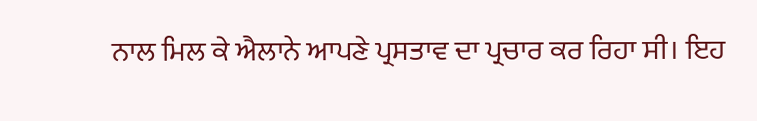ਨਾਲ ਮਿਲ ਕੇ ਐਲਾਨੇ ਆਪਣੇ ਪ੍ਰਸਤਾਵ ਦਾ ਪ੍ਰਚਾਰ ਕਰ ਰਿਹਾ ਸੀ। ਇਹ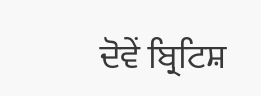ਦੋਵੇਂ ਬ੍ਰਿਟਿਸ਼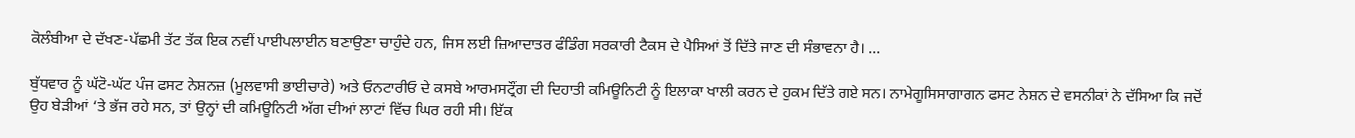ਕੋਲੰਬੀਆ ਦੇ ਦੱਖਣ-ਪੱਛਮੀ ਤੱਟ ਤੱਕ ਇਕ ਨਵੀਂ ਪਾਈਪਲਾਈਨ ਬਣਾਉਣਾ ਚਾਹੁੰਦੇ ਹਨ, ਜਿਸ ਲਈ ਜ਼ਿਆਦਾਤਰ ਫੰਡਿੰਗ ਸਰਕਾਰੀ ਟੈਕਸ ਦੇ ਪੈਸਿਆਂ ਤੋਂ ਦਿੱਤੇ ਜਾਣ ਦੀ ਸੰਭਾਵਨਾ ਹੈ। …

ਬੁੱਧਵਾਰ ਨੂੰ ਘੱਟੋ-ਘੱਟ ਪੰਜ ਫਸਟ ਨੇਸ਼ਨਜ਼ (ਮੂਲਵਾਸੀ ਭਾਈਚਾਰੇ) ਅਤੇ ਓਨਟਾਰੀਓ ਦੇ ਕਸਬੇ ਆਰਮਸਟ੍ਰੌਂਗ ਦੀ ਦਿਹਾਤੀ ਕਮਿਊਨਿਟੀ ਨੂੰ ਇਲਾਕਾ ਖਾਲੀ ਕਰਨ ਦੇ ਹੁਕਮ ਦਿੱਤੇ ਗਏ ਸਨ। ਨਾਮੇਗੂਸਿਸਾਗਾਗਨ ਫਸਟ ਨੇਸ਼ਨ ਦੇ ਵਸਨੀਕਾਂ ਨੇ ਦੱਸਿਆ ਕਿ ਜਦੋਂ ਉਹ ਬੇੜੀਆਂ ‘ਤੇ ਭੱਜ ਰਹੇ ਸਨ, ਤਾਂ ਉਨ੍ਹਾਂ ਦੀ ਕਮਿਊਨਿਟੀ ਅੱਗ ਦੀਆਂ ਲਾਟਾਂ ਵਿੱਚ ਘਿਰ ਰਹੀ ਸੀ। ਇੱਕ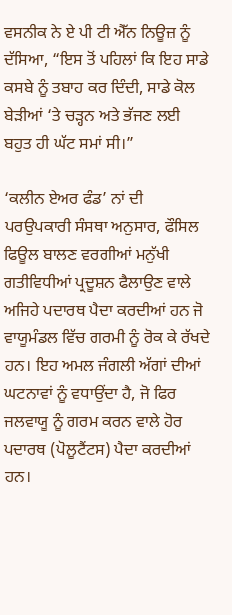ਵਸਨੀਕ ਨੇ ਏ ਪੀ ਟੀ ਐੱਨ ਨਿਊਜ਼ ਨੂੰ ਦੱਸਿਆ, “ਇਸ ਤੋਂ ਪਹਿਲਾਂ ਕਿ ਇਹ ਸਾਡੇ ਕਸਬੇ ਨੂੰ ਤਬਾਹ ਕਰ ਦਿੰਦੀ, ਸਾਡੇ ਕੋਲ ਬੇੜੀਆਂ ‘ਤੇ ਚੜ੍ਹਨ ਅਤੇ ਭੱਜਣ ਲਈ ਬਹੁਤ ਹੀ ਘੱਟ ਸਮਾਂ ਸੀ।”

‘ਕਲੀਨ ਏਅਰ ਫੰਡ’ ਨਾਂ ਦੀ ਪਰਉਪਕਾਰੀ ਸੰਸਥਾ ਅਨੁਸਾਰ, ਫੌਸਿਲ ਫਿਊਲ ਬਾਲਣ ਵਰਗੀਆਂ ਮਨੁੱਖੀ ਗਤੀਵਿਧੀਆਂ ਪ੍ਰਦੂਸ਼ਨ ਫੈਲਾਉਣ ਵਾਲੇ ਅਜਿਹੇ ਪਦਾਰਥ ਪੈਦਾ ਕਰਦੀਆਂ ਹਨ ਜੋ ਵਾਯੂਮੰਡਲ ਵਿੱਚ ਗਰਮੀ ਨੂੰ ਰੋਕ ਕੇ ਰੱਖਦੇ ਹਨ। ਇਹ ਅਮਲ ਜੰਗਲੀ ਅੱਗਾਂ ਦੀਆਂ ਘਟਨਾਵਾਂ ਨੂੰ ਵਧਾਉਂਦਾ ਹੈ, ਜੋ ਫਿਰ ਜਲਵਾਯੂ ਨੂੰ ਗਰਮ ਕਰਨ ਵਾਲੇ ਹੋਰ ਪਦਾਰਥ (ਪੋਲੂਟੈਂਟਸ) ਪੈਦਾ ਕਰਦੀਆਂ ਹਨ।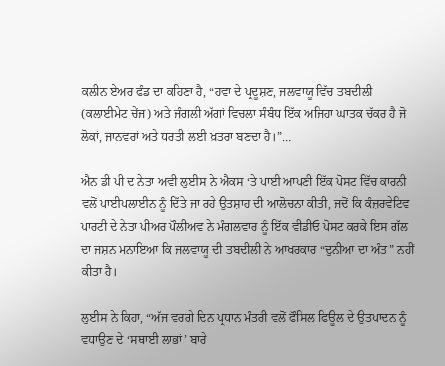ਕਲੀਨ ਏਅਰ ਫੰਡ ਦਾ ਕਹਿਣਾ ਹੈ, “ਹਵਾ ਦੇ ਪ੍ਰਦੂਸ਼ਣ, ਜਲਵਾਯੂ ਵਿੱਚ ਤਬਦੀਲੀ (ਕਲਾਈਮੇਟ ਚੇਂਜ) ਅਤੇ ਜੰਗਲੀ ਅੱਗਾਂ ਵਿਚਲਾ ਸੰਬੰਧ ਇੱਕ ਅਜਿਹਾ ਘਾਤਕ ਚੱਕਰ ਹੈ ਜੋ ਲੋਕਾਂ, ਜਾਨਵਰਾਂ ਅਤੇ ਧਰਤੀ ਲਈ ਖ਼ਤਰਾ ਬਣਦਾ ਹੈ।”…

ਐਨ ਡੀ ਪੀ ਦ ਨੇਤਾ ਅਵੀ ਲੁਈਸ ਨੇ ਐਕਸ ‘ਤੇ ਪਾਈ ਆਪਣੀ ਇੱਕ ਪੋਸਟ ਵਿੱਚ ਕਾਰਨੀ ਵਲੋਂ ਪਾਈਪਲਾਈਨ ਨੂੰ ਦਿੱਤੇ ਜਾ ਰਹੇ ਉਤਸ਼ਾਹ ਦੀ ਆਲੋਚਨਾ ਕੀਤੀ, ਜਦੋਂ ਕਿ ਕੰਜ਼ਰਵੇਟਿਵ ਪਾਰਟੀ ਦੇ ਨੇਤਾ ਪੀਅਰ ਪੌਲੀਅਵ ਨੇ ਮੰਗਲਵਾਰ ਨੂੰ ਇੱਕ ਵੀਡੀਓ ਪੋਸਟ ਕਰਕੇ ਇਸ ਗੱਲ ਦਾ ਜਸ਼ਨ ਮਨਾਇਆ ਕਿ ਜਲਵਾਯੂ ਦੀ ਤਬਦੀਲੀ ਨੇ ਆਖਰਕਾਰ “ਦੁਨੀਆ ਦਾ ਅੰਤ” ਨਹੀਂ ਕੀਤਾ ਹੈ।

ਲੁਈਸ ਨੇ ਕਿਹਾ, “ਅੱਜ ਵਰਗੇ ਦਿਨ ਪ੍ਰਧਾਨ ਮੰਤਰੀ ਵਲੋਂ ਫੌਸਿਲ ਫਿਊਲ ਦੇ ਉਤਪਾਦਨ ਨੂੰ ਵਧਾਉਣ ਦੇ ‘ਸਥਾਈ ਲਾਭਾਂ’ ਬਾਰੇ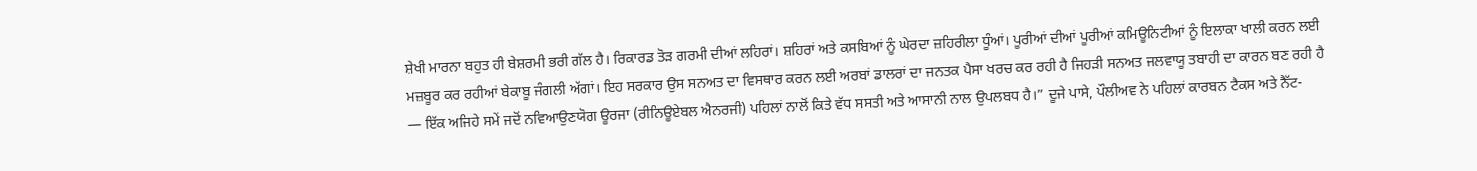ਸ਼ੇਖੀ ਮਾਰਨਾ ਬਹੁਤ ਹੀ ਬੇਸ਼ਰਮੀ ਭਰੀ ਗੱਲ ਹੈ। ਰਿਕਾਰਡ ਤੋੜ ਗਰਮੀ ਦੀਆਂ ਲਹਿਰਾਂ। ਸ਼ਹਿਰਾਂ ਅਤੇ ਕਸਬਿਆਂ ਨੂੰ ਘੇਰਦਾ ਜ਼ਹਿਰੀਲਾ ਧੂੰਆਂ। ਪੂਰੀਆਂ ਦੀਆਂ ਪੂਰੀਆਂ ਕਮਿਊਨਿਟੀਆਂ ਨੂੰ ਇਲਾਕਾ ਖਾਲੀ ਕਰਨ ਲਈ ਮਜ਼ਬੂਰ ਕਰ ਰਹੀਆਂ ਬੇਕਾਬੂ ਜੰਗਲੀ ਅੱਗਾਂ। ਇਹ ਸਰਕਾਰ ਉਸ ਸਨਅਤ ਦਾ ਵਿਸਥਾਰ ਕਰਨ ਲਈ ਅਰਬਾਂ ਡਾਲਰਾਂ ਦਾ ਜਨਤਕ ਪੈਸਾ ਖਰਚ ਕਰ ਰਹੀ ਹੈ ਜਿਹੜੀ ਸਨਅਤ ਜਲਵਾਯੂ ਤਬਾਹੀ ਦਾ ਕਾਰਨ ਬਣ ਰਹੀ ਹੈ — ਇੱਕ ਅਜਿਹੇ ਸਮੇਂ ਜਦੋਂ ਨਵਿਆਉਣਯੋਗ ਊਰਜਾ (ਰੀਨਿਊਏਬਲ ਐਨਰਜੀ) ਪਹਿਲਾਂ ਨਾਲੋਂ ਕਿਤੇ ਵੱਧ ਸਸਤੀ ਅਤੇ ਆਸਾਨੀ ਨਾਲ ਉਪਲਬਧ ਹੈ।” ਦੂਜੇ ਪਾਸੇ, ਪੌਲੀਅਵ ਨੇ ਪਹਿਲਾਂ ਕਾਰਬਨ ਟੈਕਸ ਅਤੇ ਨੈੱਟ-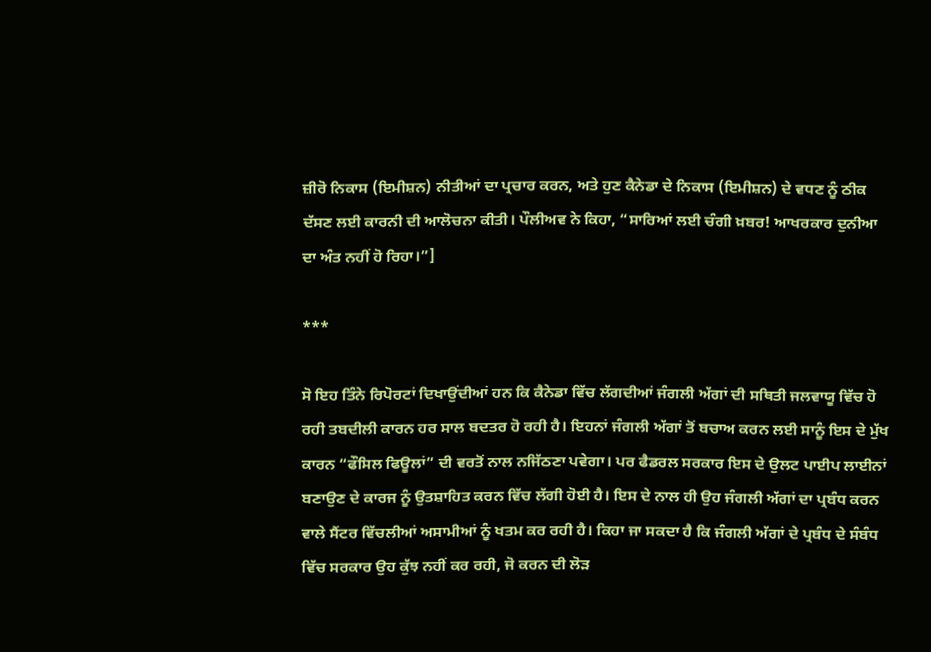ਜ਼ੀਰੋ ਨਿਕਾਸ (ਇਮੀਸ਼ਨ) ਨੀਤੀਆਂ ਦਾ ਪ੍ਰਚਾਰ ਕਰਨ, ਅਤੇ ਹੁਣ ਕੈਨੇਡਾ ਦੇ ਨਿਕਾਸ (ਇਮੀਸ਼ਨ) ਦੇ ਵਧਣ ਨੂੰ ਠੀਕ ਦੱਸਣ ਲਈ ਕਾਰਨੀ ਦੀ ਆਲੋਚਨਾ ਕੀਤੀ। ਪੌਲੀਅਵ ਨੇ ਕਿਹਾ, “ਸਾਰਿਆਂ ਲਈ ਚੰਗੀ ਖ਼ਬਰ! ਆਖਰਕਾਰ ਦੁਨੀਆ ਦਾ ਅੰਤ ਨਹੀਂ ਹੋ ਰਿਹਾ।”]

***

ਸੋ ਇਹ ਤਿੰਨੇ ਰਿਪੋਰਟਾਂ ਦਿਖਾਉਂਦੀਆਂ ਹਨ ਕਿ ਕੈਨੇਡਾ ਵਿੱਚ ਲੱਗਦੀਆਂ ਜੰਗਲੀ ਅੱਗਾਂ ਦੀ ਸਥਿਤੀ ਜਲਵਾਯੂ ਵਿੱਚ ਹੋ ਰਹੀ ਤਬਦੀਲੀ ਕਾਰਨ ਹਰ ਸਾਲ ਬਦਤਰ ਹੋ ਰਹੀ ਹੈ। ਇਹਨਾਂ ਜੰਗਲੀ ਅੱਗਾਂ ਤੋਂ ਬਚਾਅ ਕਰਨ ਲਈ ਸਾਨੂੰ ਇਸ ਦੇ ਮੁੱਖ ਕਾਰਨ “ਫੌਸਿਲ ਫਿਊਲਾਂ” ਦੀ ਵਰਤੋਂ ਨਾਲ ਨਜਿੱਠਣਾ ਪਵੇਗਾ। ਪਰ ਫੈਡਰਲ ਸਰਕਾਰ ਇਸ ਦੇ ਉਲਟ ਪਾਈਪ ਲਾਈਨਾਂ ਬਣਾਉਣ ਦੇ ਕਾਰਜ ਨੂੰ ਉਤਸ਼ਾਹਿਤ ਕਰਨ ਵਿੱਚ ਲੱਗੀ ਹੋਈ ਹੈ। ਇਸ ਦੇ ਨਾਲ ਹੀ ਉਹ ਜੰਗਲੀ ਅੱਗਾਂ ਦਾ ਪ੍ਰਬੰਧ ਕਰਨ ਵਾਲੇ ਸੈਂਟਰ ਵਿੱਚਲੀਆਂ ਅਸਾਮੀਆਂ ਨੂੰ ਖਤਮ ਕਰ ਰਹੀ ਹੈ। ਕਿਹਾ ਜਾ ਸਕਦਾ ਹੈ ਕਿ ਜੰਗਲੀ ਅੱਗਾਂ ਦੇ ਪ੍ਰਬੰਧ ਦੇ ਸੰਬੰਧ ਵਿੱਚ ਸਰਕਾਰ ਉਹ ਕੁੱਝ ਨਹੀਂ ਕਰ ਰਹੀ, ਜੋ ਕਰਨ ਦੀ ਲੋੜ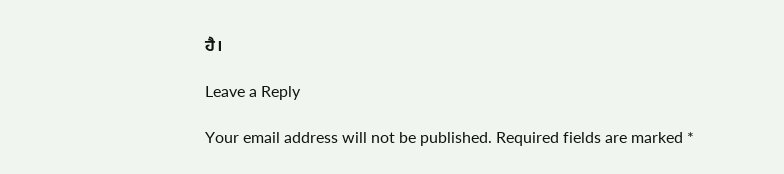ਹੈ।

Leave a Reply

Your email address will not be published. Required fields are marked *